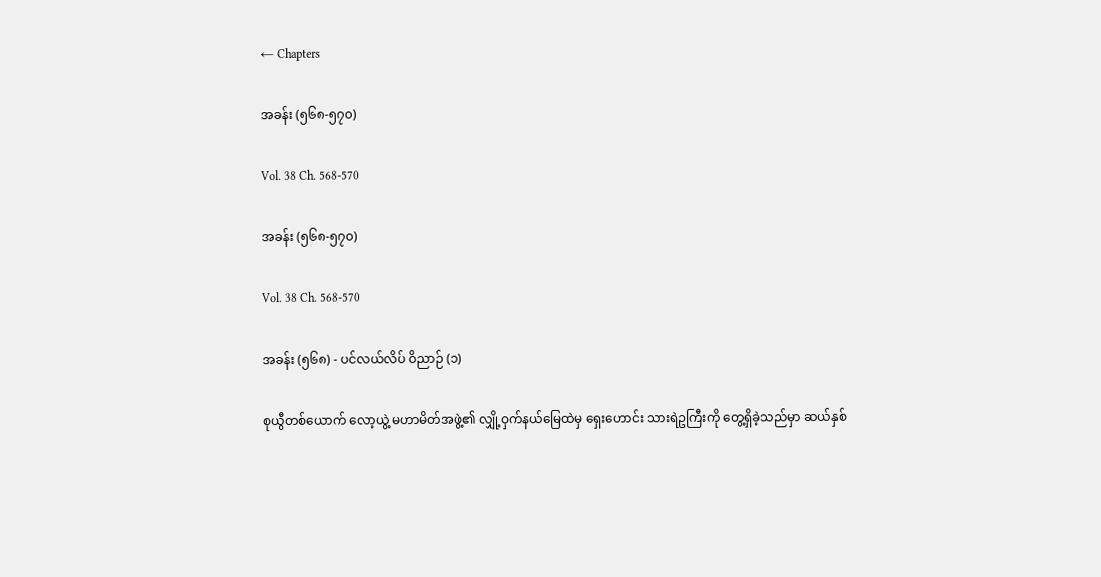← Chapters

အခန်း (၅၆၈-၅၇၀)

Vol. 38 Ch. 568-570

အခန်း (၅၆၈-၅၇၀)

Vol. 38 Ch. 568-570

အခန်း (၅၆၈) - ပင်လယ်လိပ် ဝိညာဉ် (၁)

စုယွီတစ်ယောက် လော့ယွဲ့ မဟာမိတ်အဖွဲ့၏ လျှို့ဝှက်နယ်မြေထဲမှ ရှေးဟောင်း သားရဲဥကြီးကို တွေ့ရှိခဲ့သည်မှာ ဆယ်နှစ်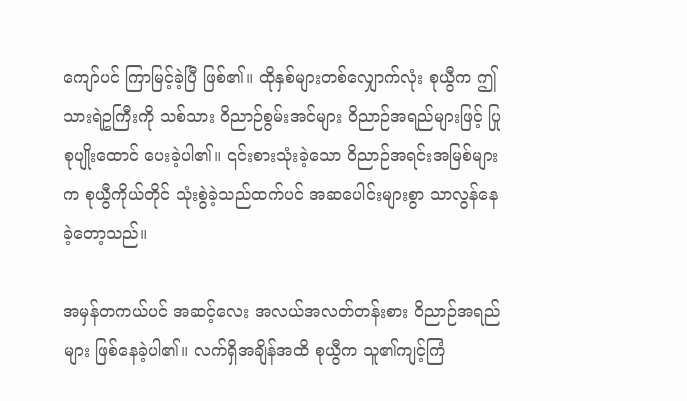ကျော်ပင် ကြာမြင့်ခဲ့ပြီ ဖြစ်၏။ ထိုနှစ်များတစ်လျှောက်လုံး စုယွီက ဤသားရဲဥကြီးကို သစ်သား ဝိညာဉ်စွမ်းအင်များ ဝိညာဉ်အရည်များဖြင့် ပြုစုပျိုးထောင် ပေးခဲ့ပါ၏။ ၎င်းစားသုံးခဲ့သော ဝိညာဉ်အရင်းအမြစ်များက စုယွီကိုယ်တိုင် သုံးစွဲခဲ့သည်ထက်ပင် အဆပေါင်းများစွာ သာလွန်နေခဲ့တော့သည်။

အမှန်တကယ်ပင် အဆင့်လေး အလယ်အလတ်တန်းစား ဝိညာဉ်အရည်များ ဖြစ်နေခဲ့ပါ၏။ လက်ရှိအချိန်အထိ စုယွီက သူ၏ကျင့်ကြံ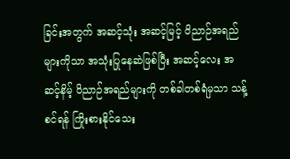ခြင်းအတွက် အဆင့်သုံး အဆင့်မြင့် ဝိညာဉ်အရည်များကိုသာ အသုံးပြုနေဆဲဖြစ်ပြီး အဆင့်လေး အဆင့်နိမ့် ဝိညာဉ်အရည်များကို တစ်ခါတစ်ရံမှသာ သန့်စင်ရန် ကြိုးစားနိုင်သေး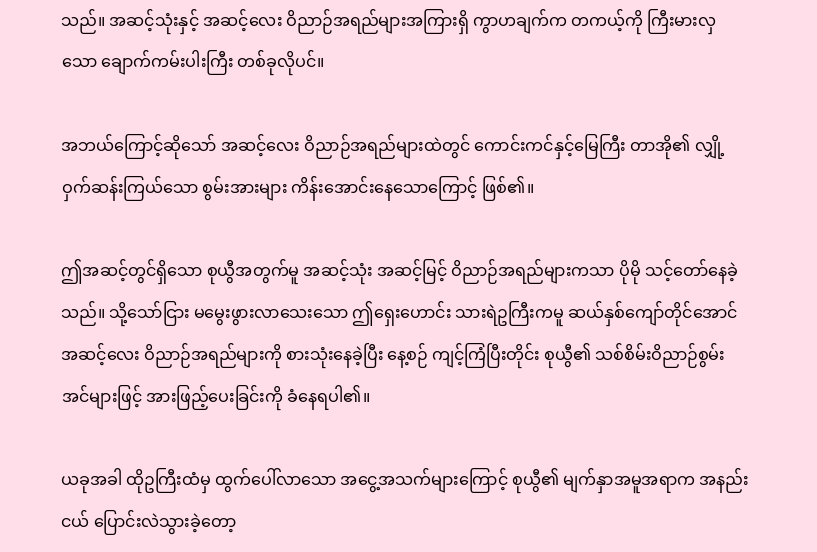သည်။ အဆင့်သုံးနှင့် အဆင့်လေး ဝိညာဉ်အရည်များအကြားရှိ ကွာဟချက်က တကယ့်ကို ကြီးမားလှသော ချောက်ကမ်းပါးကြီး တစ်ခုလိုပင်။

အဘယ်ကြောင့်ဆိုသော် အဆင့်လေး ဝိညာဉ်အရည်များထဲတွင် ကောင်းကင်နှင့်မြေကြီး တာအို၏ လျှို့ဝှက်ဆန်းကြယ်သော စွမ်းအားများ ကိန်းအောင်းနေသောကြောင့် ဖြစ်၏။

ဤအဆင့်တွင်ရှိသော စုယွီအတွက်မူ အဆင့်သုံး အဆင့်မြင့် ဝိညာဉ်အရည်များကသာ ပိုမို သင့်တော်နေခဲ့သည်။ သို့သော်ငြား မမွေးဖွားလာသေးသော ဤရှေးဟောင်း သားရဲဥကြီးကမူ ဆယ်နှစ်ကျော်တိုင်အောင် အဆင့်လေး ဝိညာဉ်အရည်များကို စားသုံးနေခဲ့ပြီး နေ့စဉ် ကျင့်ကြံပြီးတိုင်း စုယွီ၏ သစ်စိမ်းဝိညာဉ်စွမ်းအင်များဖြင့် အားဖြည့်ပေးခြင်းကို ခံနေရပါ၏။

ယခုအခါ ထိုဥကြီးထံမှ ထွက်ပေါ်လာသော အငွေ့အသက်များကြောင့် စုယွီ၏ မျက်နှာအမူအရာက အနည်းငယ် ပြောင်းလဲသွားခဲ့တော့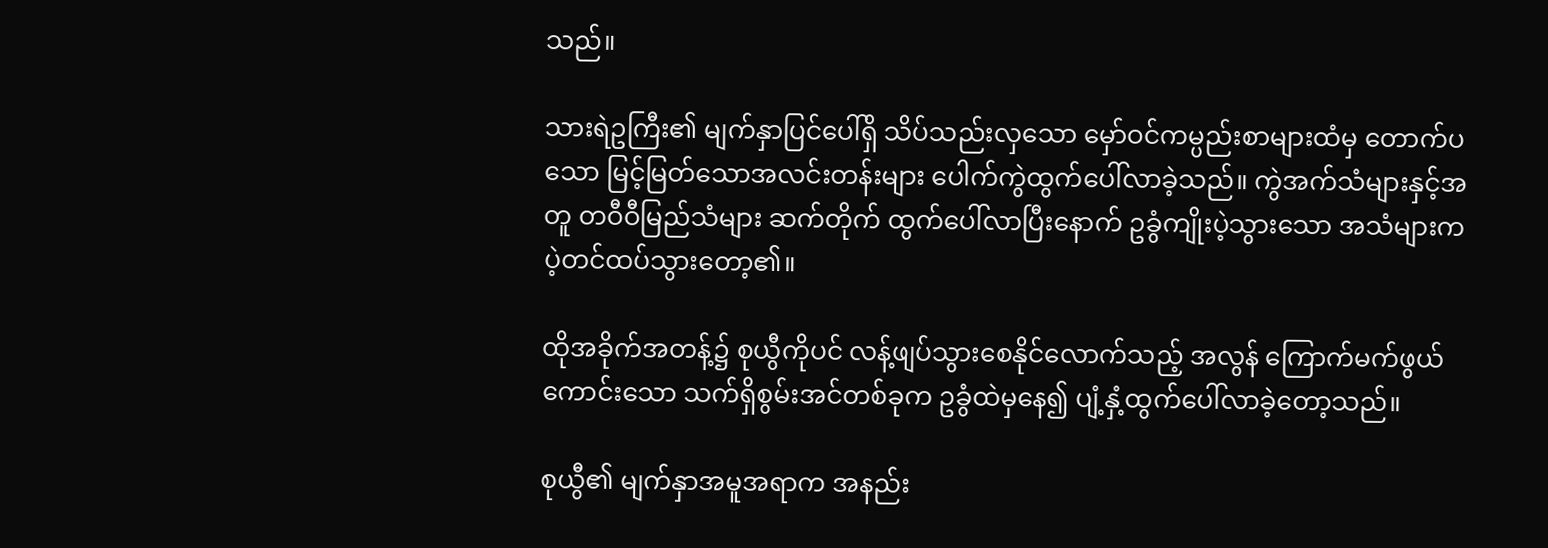သည်။

သားရဲဥကြီး၏ မျက်နှာပြင်ပေါ်ရှိ သိပ်သည်းလှသော မှော်ဝင်ကမ္ပည်းစာများထံမှ တောက်ပသော မြင့်မြတ်သောအလင်းတန်းများ ပေါက်ကွဲထွက်ပေါ်လာခဲ့သည်။ ကွဲအက်သံများနှင့်အတူ တဝီဝီမြည်သံများ ဆက်တိုက် ထွက်ပေါ်လာပြီးနောက် ဥခွံကျိုးပဲ့သွားသော အသံများက ပဲ့တင်ထပ်သွားတော့၏။

ထိုအခိုက်အတန့်၌ စုယွီကိုပင် လန့်ဖျပ်သွားစေနိုင်လောက်သည့် အလွန် ကြောက်မက်ဖွယ်ကောင်းသော သက်ရှိစွမ်းအင်တစ်ခုက ဥခွံထဲမှနေ၍ ပျံ့နှံ့ထွက်ပေါ်လာခဲ့တော့သည်။

စုယွီ၏ မျက်နှာအမူအရာက အနည်း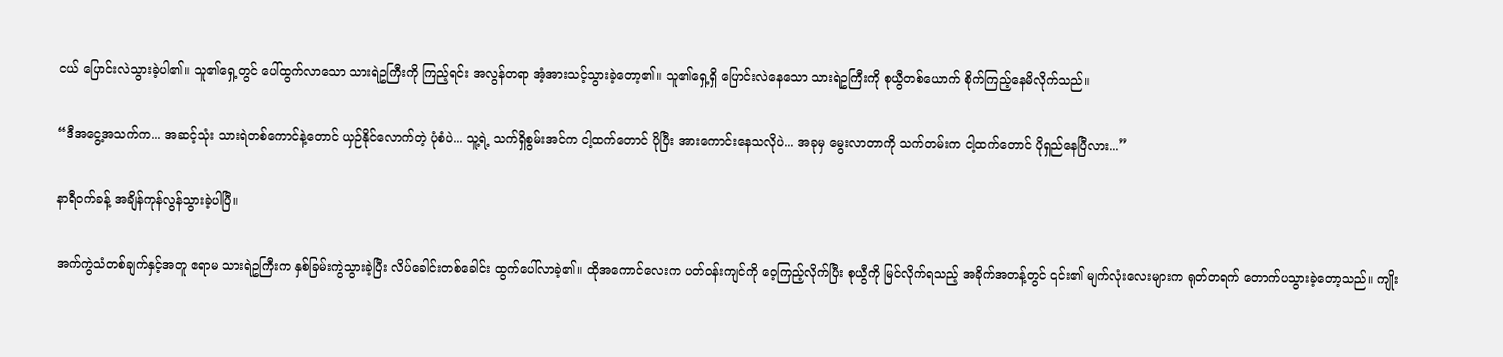ငယ် ပြောင်းလဲသွားခဲ့ပါ၏။ သူ၏ရှေ့တွင် ပေါ်ထွက်လာသော သားရဲဥကြီးကို ကြည့်ရင်း အလွန်တရာ အံ့အားသင့်သွားခဲ့တော့၏။ သူ၏ရှေ့ရှိ ပြောင်းလဲနေသော သားရဲဥကြီးကို စုယွီတစ်ယောက် စိုက်ကြည့်နေမိလိုက်သည်။

“ဒီအငွေ့အသက်က... အဆင့်သုံး သားရဲတစ်ကောင်နဲ့တောင် ယှဉ်နိုင်လောက်တဲ့ ပုံစံပဲ... သူ့ရဲ့ သက်ရှိစွမ်းအင်က ငါ့ထက်တောင် ပိုပြီး အားကောင်းနေသလိုပဲ... အခုမှ မွေးလာတာကို သက်တမ်းက ငါ့ထက်တောင် ပိုရှည်နေပြီလား...”

နာရီဝက်ခန့် အချိန်ကုန်လွန်သွားခဲ့ပါပြီ။

အက်ကွဲသံတစ်ချက်နှင့်အတူ ဧရာမ သားရဲဥကြီးက နှစ်ခြမ်းကွဲသွားခဲ့ပြီး လိပ်ခေါင်းတစ်ခေါင်း ထွက်ပေါ်လာခဲ့၏။ ထိုအကောင်လေးက ပတ်ဝန်းကျင်ကို ဝေ့ကြည့်လိုက်ပြီး စုယွီကို မြင်လိုက်ရသည့် အခိုက်အတန့်တွင် ၎င်း၏ မျက်လုံးလေးများက ရုတ်တရက် တောက်ပသွားခဲ့တော့သည်။ ကျိုး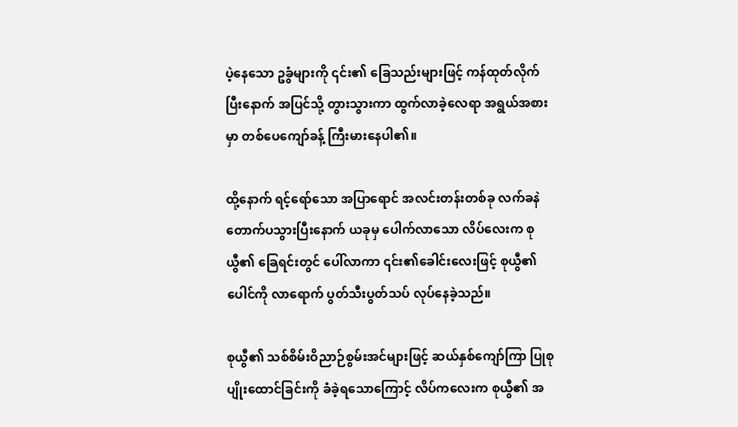ပဲ့နေသော ဥခွံများကို ၎င်း၏ ခြေသည်းများဖြင့် ကန်ထုတ်လိုက်ပြီးနောက် အပြင်သို့ တွားသွားကာ ထွက်လာခဲ့လေရာ အရွယ်အစားမှာ တစ်ပေကျော်ခန့် ကြီးမားနေပါ၏။

ထို့နောက် ရင့်ရော်သော အပြာရောင် အလင်းတန်းတစ်ခု လက်ခနဲ တောက်ပသွားပြီးနောက် ယခုမှ ပေါက်လာသော လိပ်လေးက စုယွီ၏ ခြေရင်းတွင် ပေါ်လာကာ ၎င်း၏ခေါင်းလေးဖြင့် စုယွီ၏ ပေါင်ကို လာရောက် ပွတ်သီးပွတ်သပ် လုပ်နေခဲ့သည်။

စုယွီ၏ သစ်စိမ်းဝိညာဉ်စွမ်းအင်များဖြင့် ဆယ်နှစ်ကျော်ကြာ ပြုစုပျိုးထောင်ခြင်းကို ခံခဲ့ရသောကြောင့် လိပ်ကလေးက စုယွီ၏ အ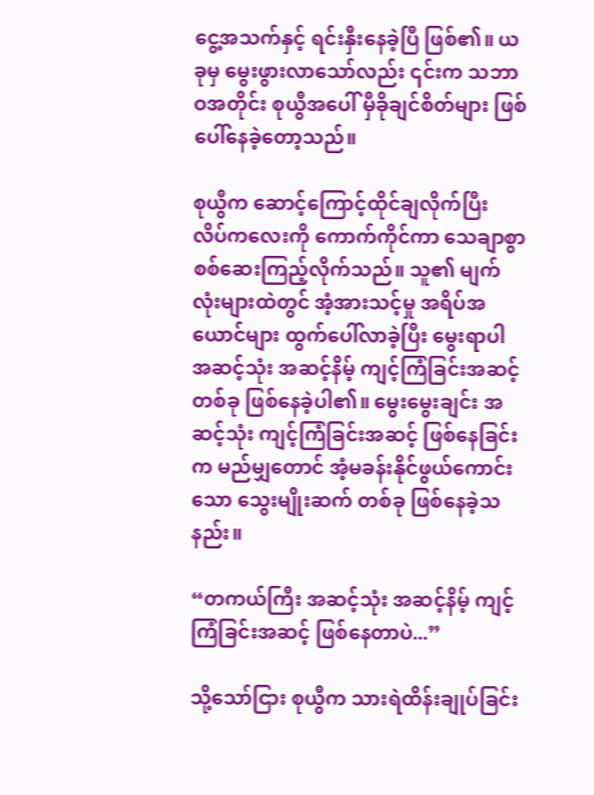ငွေ့အသက်နှင့် ရင်းနှီးနေခဲ့ပြီ ဖြစ်၏။ ယခုမှ မွေးဖွားလာသော်လည်း ၎င်းက သဘာဝအတိုင်း စုယွီအပေါ် မှီခိုချင်စိတ်များ ဖြစ်ပေါ်နေခဲ့တော့သည်။

စုယွီက ဆောင့်ကြောင့်ထိုင်ချလိုက်ပြီး လိပ်ကလေးကို ကောက်ကိုင်ကာ သေချာစွာ စစ်ဆေးကြည့်လိုက်သည်။ သူ၏ မျက်လုံးများထဲတွင် အံ့အားသင့်မှု အရိပ်အယောင်များ ထွက်ပေါ်လာခဲ့ပြီး မွေးရာပါ အဆင့်သုံး အဆင့်နိမ့် ကျင့်ကြံခြင်းအဆင့် တစ်ခု ဖြစ်နေခဲ့ပါ၏။ မွေးမွေးချင်း အဆင့်သုံး ကျင့်ကြံခြင်းအဆင့် ဖြစ်နေခြင်းက မည်မျှတောင် အံ့မခန်းနိုင်ဖွယ်ကောင်းသော သွေးမျိုးဆက် တစ်ခု ဖြစ်နေခဲ့သနည်း။

“တကယ်ကြီး အဆင့်သုံး အဆင့်နိမ့် ကျင့်ကြံခြင်းအဆင့် ဖြစ်နေတာပဲ...”

သို့သော်ငြား စုယွီက သားရဲထိန်းချုပ်ခြင်း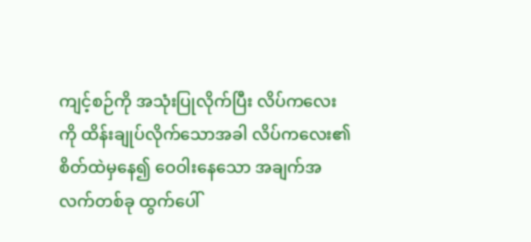ကျင့်စဉ်ကို အသုံးပြုလိုက်ပြီး လိပ်ကလေးကို ထိန်းချုပ်လိုက်သောအခါ လိပ်ကလေး၏ စိတ်ထဲမှနေ၍ ဝေဝါးနေသော အချက်အလက်တစ်ခု ထွက်ပေါ်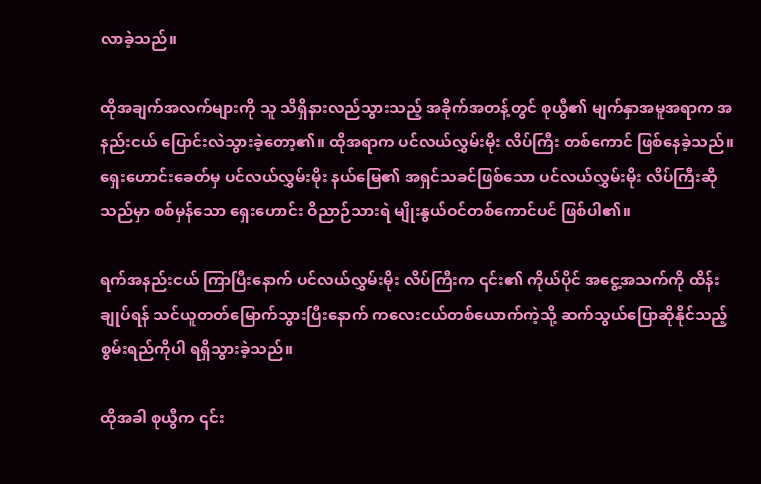လာခဲ့သည်။

ထိုအချက်အလက်များကို သူ သိရှိနားလည်သွားသည့် အခိုက်အတန့်တွင် စုယွီ၏ မျက်နှာအမူအရာက အနည်းငယ် ပြောင်းလဲသွားခဲ့တော့၏။ ထိုအရာက ပင်လယ်လွှမ်းမိုး လိပ်ကြီး တစ်ကောင် ဖြစ်နေခဲ့သည်။ ရှေးဟောင်းခေတ်မှ ပင်လယ်လွှမ်းမိုး နယ်မြေ၏ အရှင်သခင်ဖြစ်သော ပင်လယ်လွှမ်းမိုး လိပ်ကြီးဆိုသည်မှာ စစ်မှန်သော ရှေးဟောင်း ဝိညာဉ်သားရဲ မျိုးနွယ်ဝင်တစ်ကောင်ပင် ဖြစ်ပါ၏။

ရက်အနည်းငယ် ကြာပြီးနောက် ပင်လယ်လွှမ်းမိုး လိပ်ကြီးက ၎င်း၏ ကိုယ်ပိုင် အငွေ့အသက်ကို ထိန်းချုပ်ရန် သင်ယူတတ်မြောက်သွားပြီးနောက် ကလေးငယ်တစ်ယောက်ကဲ့သို့ ဆက်သွယ်ပြောဆိုနိုင်သည့် စွမ်းရည်ကိုပါ ရရှိသွားခဲ့သည်။

ထိုအခါ စုယွီက ၎င်း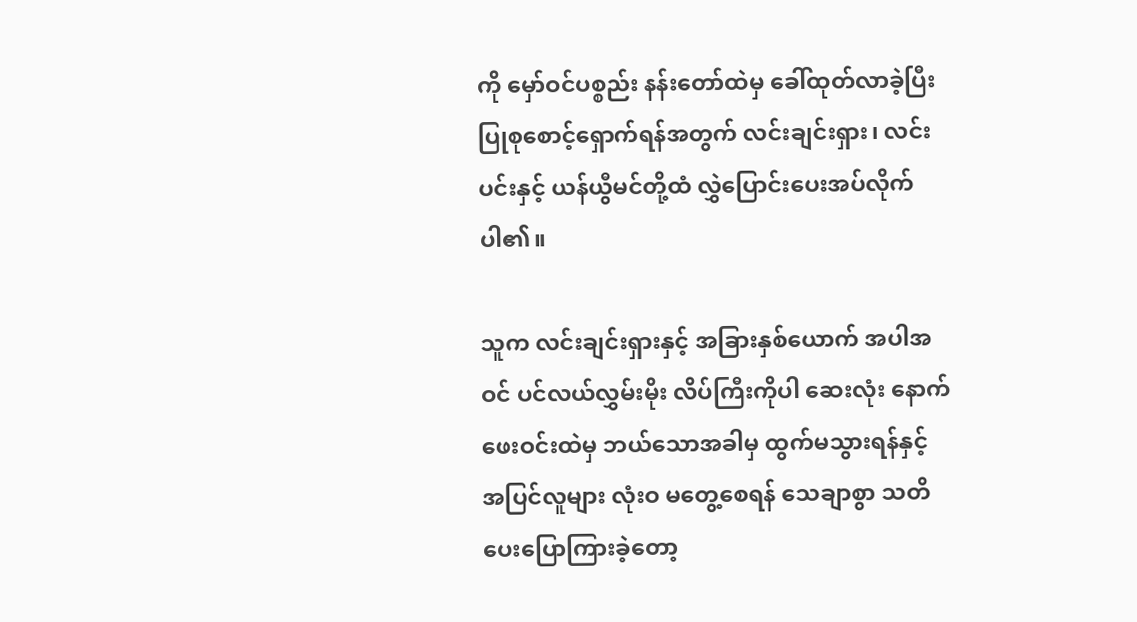ကို မှော်ဝင်ပစ္စည်း နန်းတော်ထဲမှ ခေါ်ထုတ်လာခဲ့ပြီး ပြုစုစောင့်ရှောက်ရန်အတွက် လင်းချင်းရှား၊ လင်းပင်းနှင့် ယန်ယွီမင်တို့ထံ လွှဲပြောင်းပေးအပ်လိုက်ပါ၏။

သူက လင်းချင်းရှားနှင့် အခြားနှစ်ယောက် အပါအဝင် ပင်လယ်လွှမ်းမိုး လိပ်ကြီးကိုပါ ဆေးလုံး နောက်ဖေးဝင်းထဲမှ ဘယ်သောအခါမှ ထွက်မသွားရန်နှင့် အပြင်လူများ လုံးဝ မတွေ့စေရန် သေချာစွာ သတိပေးပြောကြားခဲ့တော့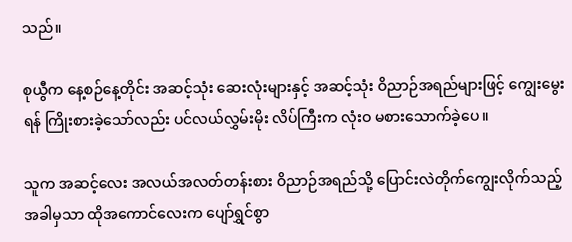သည်။

စုယွီက နေ့စဉ်နေ့တိုင်း အဆင့်သုံး ဆေးလုံးများနှင့် အဆင့်သုံး ဝိညာဉ်အရည်များဖြင့် ကျွေးမွေးရန် ကြိုးစားခဲ့သော်လည်း ပင်လယ်လွှမ်းမိုး လိပ်ကြီးက လုံးဝ မစားသောက်ခဲ့ပေ။

သူက အဆင့်လေး အလယ်အလတ်တန်းစား ဝိညာဉ်အရည်သို့ ပြောင်းလဲတိုက်ကျွေးလိုက်သည့် အခါမှသာ ထိုအကောင်လေးက ပျော်ရွှင်စွာ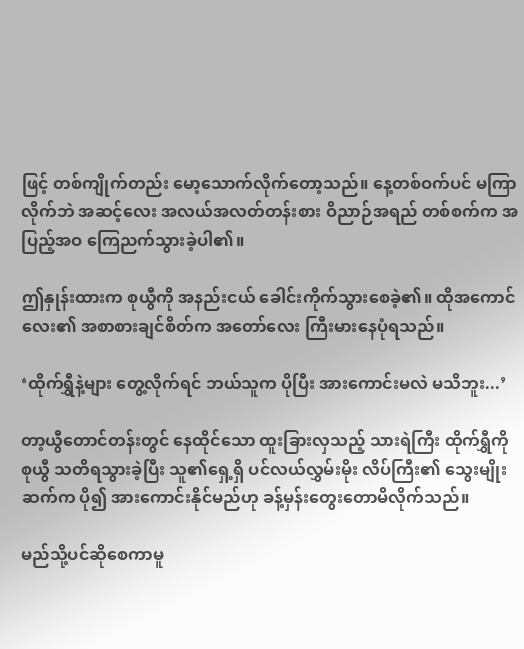ဖြင့် တစ်ကျိုက်တည်း မော့သောက်လိုက်တော့သည်။ နေ့တစ်ဝက်ပင် မကြာလိုက်ဘဲ အဆင့်လေး အလယ်အလတ်တန်းစား ဝိညာဉ်အရည် တစ်စက်က အပြည့်အဝ ကြေညက်သွားခဲ့ပါ၏။

ဤနှုန်းထားက စုယွီကို အနည်းငယ် ခေါင်းကိုက်သွားစေခဲ့၏။ ထိုအကောင်လေး၏ အစာစားချင်စိတ်က အတော်လေး ကြီးမားနေပုံရသည်။

‘ထိုက်ရွှီနဲ့များ တွေ့လိုက်ရင် ဘယ်သူက ပိုပြီး အားကောင်းမလဲ မသိဘူး...’

တာ့ယွီတောင်တန်းတွင် နေထိုင်သော ထူးခြားလှသည့် သားရဲကြီး ထိုက်ရွှီကို စုယွီ သတိရသွားခဲ့ပြီး သူ၏ရှေ့ရှိ ပင်လယ်လွှမ်းမိုး လိပ်ကြီး၏ သွေးမျိုးဆက်က ပို၍ အားကောင်းနိုင်မည်ဟု ခန့်မှန်းတွေးတောမိလိုက်သည်။

မည်သို့ပင်ဆိုစေကာမူ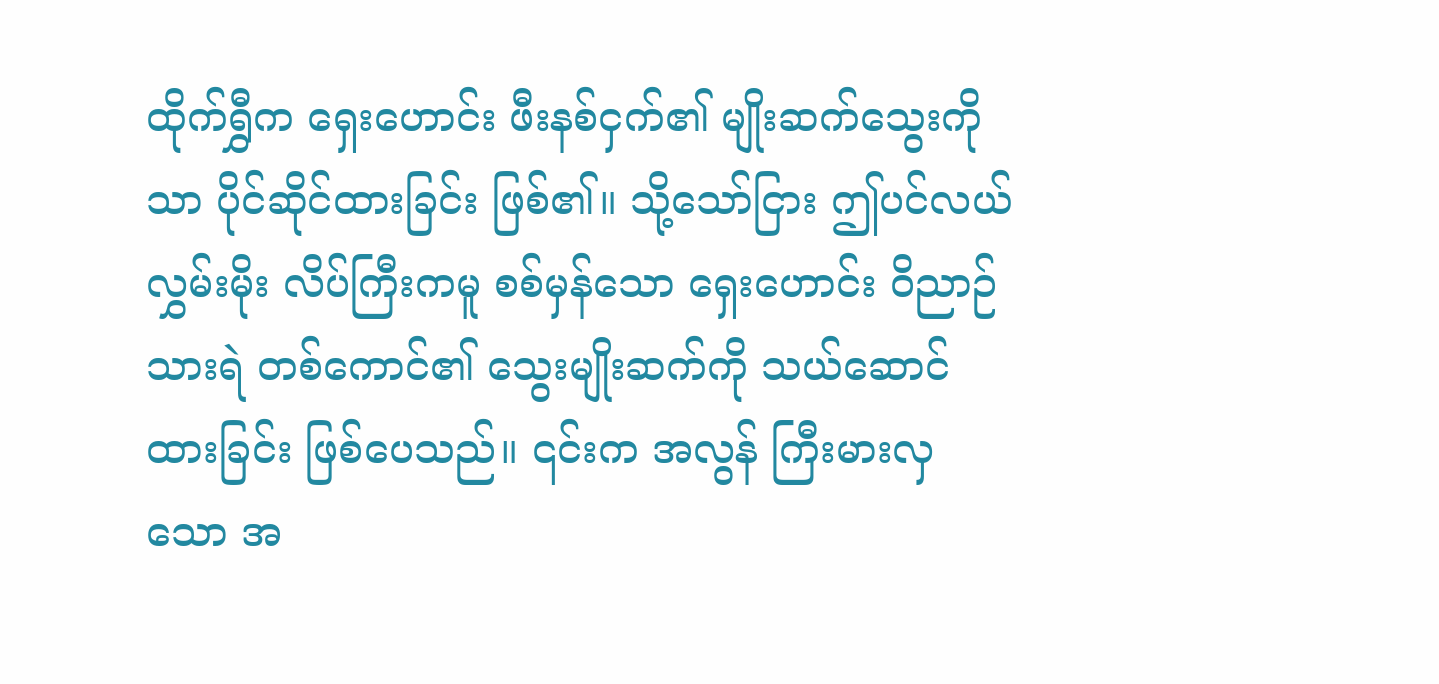ထိုက်ရွှီက ရှေးဟောင်း ဖီးနစ်ငှက်၏ မျိုးဆက်သွေးကိုသာ ပိုင်ဆိုင်ထားခြင်း ဖြစ်၏။ သို့သော်ငြား ဤပင်လယ်လွှမ်းမိုး လိပ်ကြီးကမူ စစ်မှန်သော ရှေးဟောင်း ဝိညာဉ်သားရဲ တစ်ကောင်၏ သွေးမျိုးဆက်ကို သယ်ဆောင်ထားခြင်း ဖြစ်ပေသည်။ ၎င်းက အလွန် ကြီးမားလှသော အ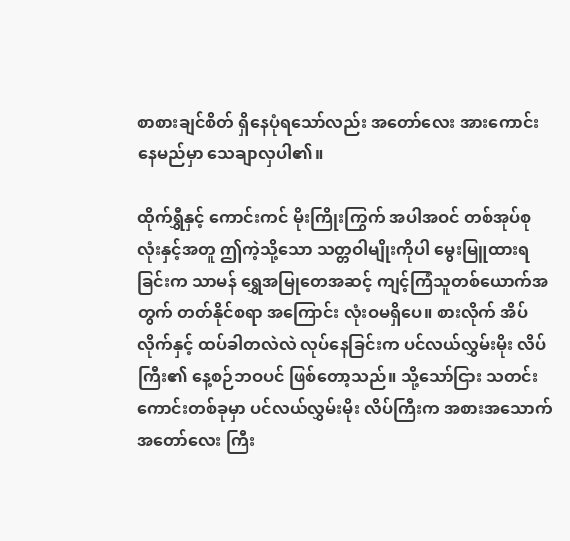စာစားချင်စိတ် ရှိနေပုံရသော်လည်း အတော်လေး အားကောင်းနေမည်မှာ သေချာလှပါ၏။

ထိုက်ရွှီနှင့် ကောင်းကင် မိုးကြိုးကြွက် အပါအဝင် တစ်အုပ်စုလုံးနှင့်အတူ ဤကဲ့သို့သော သတ္တဝါမျိုးကိုပါ မွေးမြူထားရခြင်းက သာမန် ရွှေအမြုတေအဆင့် ကျင့်ကြံသူတစ်ယောက်အတွက် တတ်နိုင်စရာ အကြောင်း လုံးဝမရှိပေ။ စားလိုက် အိပ်လိုက်နှင့် ထပ်ခါတလဲလဲ လုပ်နေခြင်းက ပင်လယ်လွှမ်းမိုး လိပ်ကြီး၏ နေ့စဉ်ဘဝပင် ဖြစ်တော့သည်။ သို့သော်ငြား သတင်းကောင်းတစ်ခုမှာ ပင်လယ်လွှမ်းမိုး လိပ်ကြီးက အစားအသောက် အတော်လေး ကြီး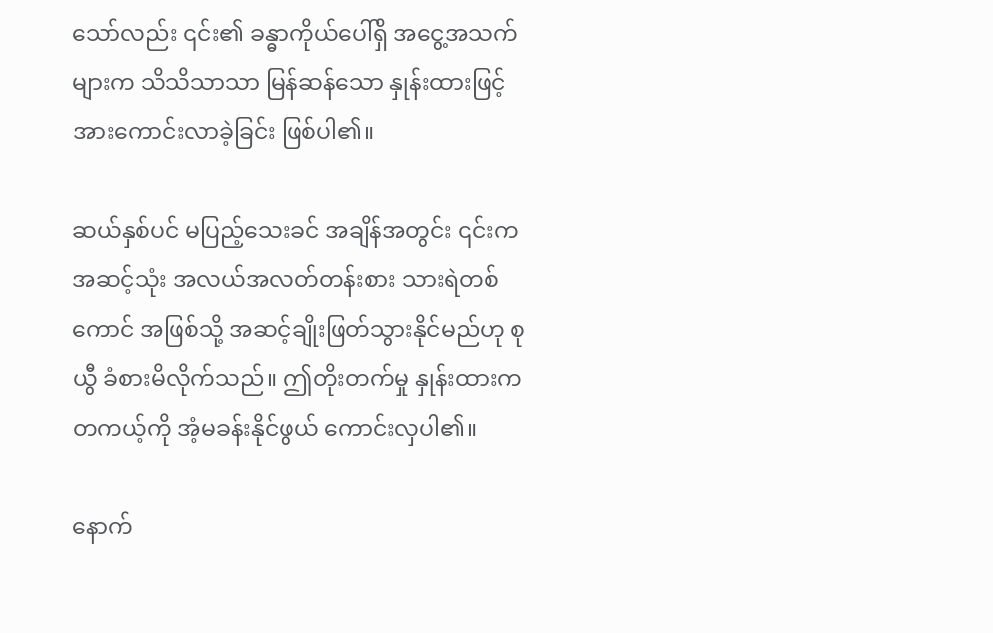သော်လည်း ၎င်း၏ ခန္ဓာကိုယ်ပေါ်ရှိ အငွေ့အသက်များက သိသိသာသာ မြန်ဆန်သော နှုန်းထားဖြင့် အားကောင်းလာခဲ့ခြင်း ဖြစ်ပါ၏။

ဆယ်နှစ်ပင် မပြည့်သေးခင် အချိန်အတွင်း ၎င်းက အဆင့်သုံး အလယ်အလတ်တန်းစား သားရဲတစ်ကောင် အဖြစ်သို့ အဆင့်ချိုးဖြတ်သွားနိုင်မည်ဟု စုယွီ ခံစားမိလိုက်သည်။ ဤတိုးတက်မှု နှုန်းထားက တကယ့်ကို အံ့မခန်းနိုင်ဖွယ် ကောင်းလှပါ၏။

နောက်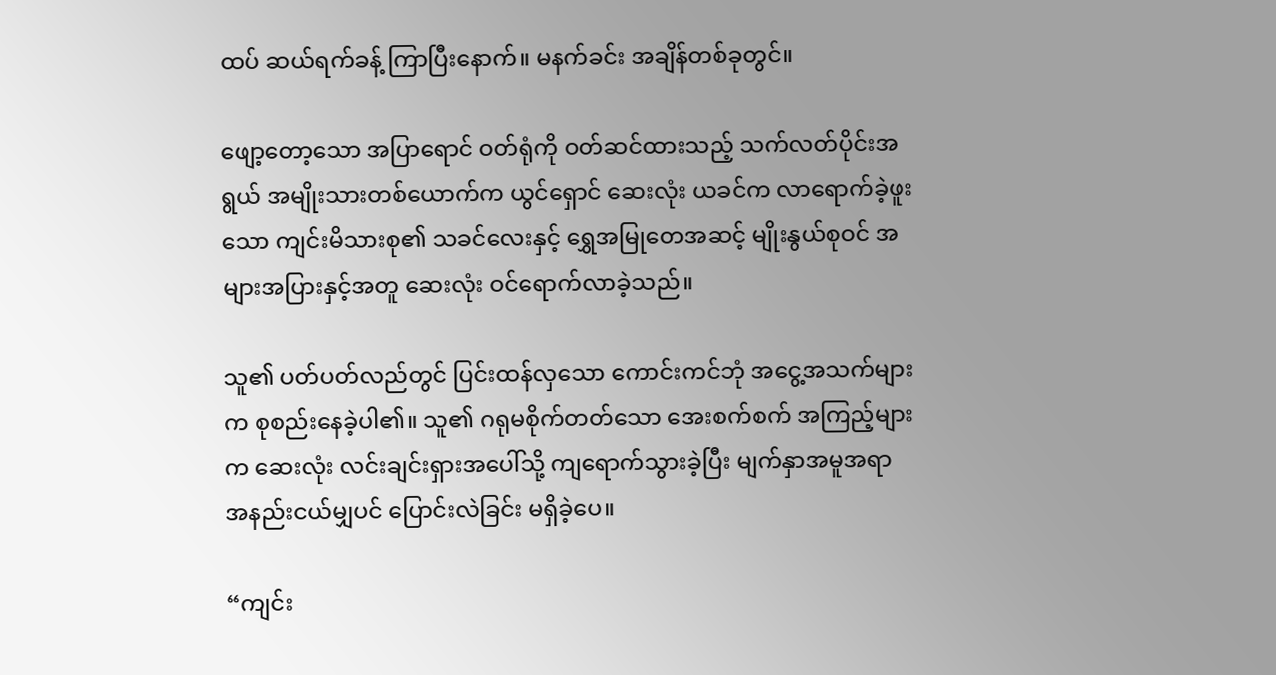ထပ် ဆယ်ရက်ခန့် ကြာပြီးနောက်။ မနက်ခင်း အချိန်တစ်ခုတွင်။

ဖျော့တော့သော အပြာရောင် ဝတ်ရုံကို ဝတ်ဆင်ထားသည့် သက်လတ်ပိုင်းအရွယ် အမျိုးသားတစ်ယောက်က ယွင်ရှောင် ဆေးလုံး ယခင်က လာရောက်ခဲ့ဖူးသော ကျင်းမိသားစု၏ သခင်လေးနှင့် ရွှေအမြုတေအဆင့် မျိုးနွယ်စုဝင် အများအပြားနှင့်အတူ ဆေးလုံး ဝင်ရောက်လာခဲ့သည်။

သူ၏ ပတ်ပတ်လည်တွင် ပြင်းထန်လှသော ကောင်းကင်ဘုံ အငွေ့အသက်များက စုစည်းနေခဲ့ပါ၏။ သူ၏ ဂရုမစိုက်တတ်သော အေးစက်စက် အကြည့်များက ဆေးလုံး လင်းချင်းရှားအပေါ်သို့ ကျရောက်သွားခဲ့ပြီး မျက်နှာအမူအရာ အနည်းငယ်မျှပင် ပြောင်းလဲခြင်း မရှိခဲ့ပေ။

“ကျင်း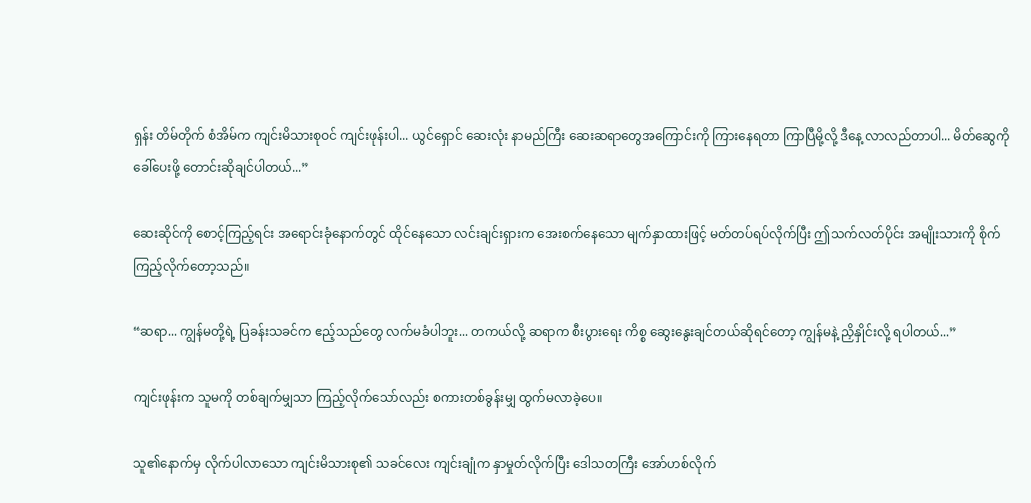ရှန်း တိမ်တိုက် စံအိမ်က ကျင်းမိသားစုဝင် ကျင်းဖုန်းပါ... ယွင်ရှောင် ဆေးလုံး နာမည်ကြီး ဆေးဆရာတွေအကြောင်းကို ကြားနေရတာ ကြာပြီမို့လို့ ဒီနေ့ လာလည်တာပါ... မိတ်ဆွေကို ခေါ်ပေးဖို့ တောင်းဆိုချင်ပါတယ်...”

ဆေးဆိုင်ကို စောင့်ကြည့်ရင်း အရောင်းခုံနောက်တွင် ထိုင်နေသော လင်းချင်းရှားက အေးစက်နေသော မျက်နှာထားဖြင့် မတ်တပ်ရပ်လိုက်ပြီး ဤသက်လတ်ပိုင်း အမျိုးသားကို စိုက်ကြည့်လိုက်တော့သည်။

“ဆရာ... ကျွန်မတို့ရဲ့ ပြခန်းသခင်က ဧည့်သည်တွေ လက်မခံပါဘူး... တကယ်လို့ ဆရာက စီးပွားရေး ကိစ္စ ဆွေးနွေးချင်တယ်ဆိုရင်တော့ ကျွန်မနဲ့ ညှိနှိုင်းလို့ ရပါတယ်...”

ကျင်းဖုန်းက သူမကို တစ်ချက်မျှသာ ကြည့်လိုက်သော်လည်း စကားတစ်ခွန်းမျှ ထွက်မလာခဲ့ပေ။

သူ၏နောက်မှ လိုက်ပါလာသော ကျင်းမိသားစု၏ သခင်လေး ကျင်းချုံက နှာမှုတ်လိုက်ပြီး ဒေါသတကြီး အော်ဟစ်လိုက်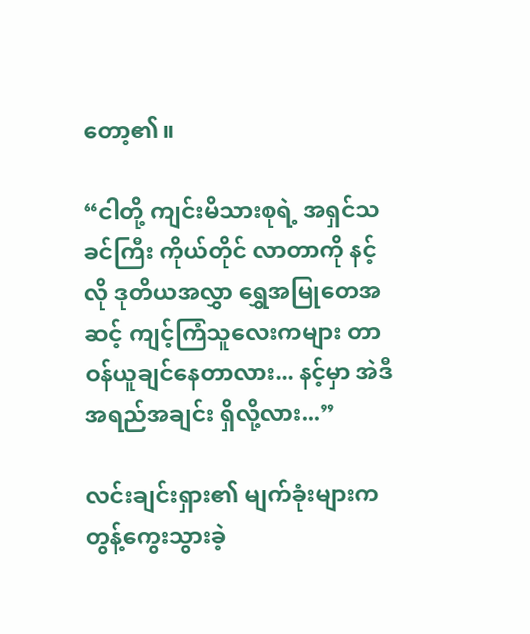တော့၏။

“ငါတို့ ကျင်းမိသားစုရဲ့ အရှင်သခင်ကြီး ကိုယ်တိုင် လာတာကို နင့်လို ဒုတိယအလွှာ ရွှေအမြုတေအဆင့် ကျင့်ကြံသူလေးကများ တာဝန်ယူချင်နေတာလား... နင့်မှာ အဲဒီ အရည်အချင်း ရှိလို့လား...”

လင်းချင်းရှား၏ မျက်ခုံးများက တွန့်ကွေးသွားခဲ့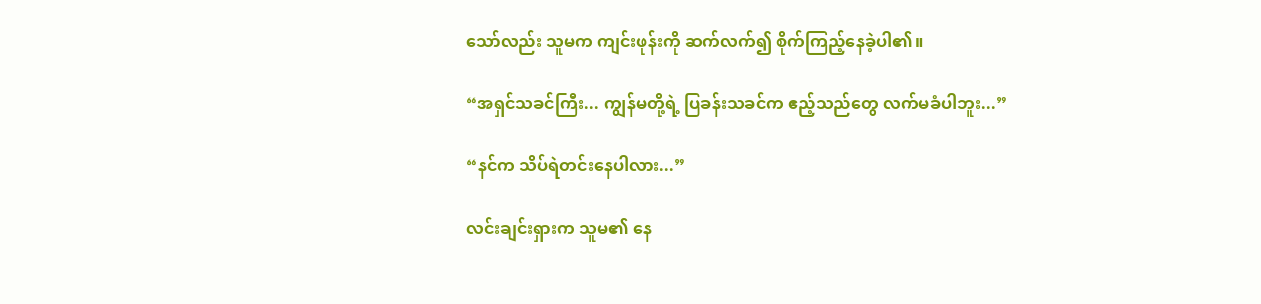သော်လည်း သူမက ကျင်းဖုန်းကို ဆက်လက်၍ စိုက်ကြည့်နေခဲ့ပါ၏။

“အရှင်သခင်ကြီး... ကျွန်မတို့ရဲ့ ပြခန်းသခင်က ဧည့်သည်တွေ လက်မခံပါဘူး...”

“နင်က သိပ်ရဲတင်းနေပါလား...”

လင်းချင်းရှားက သူမ၏ နေ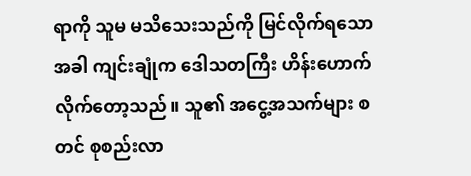ရာကို သူမ မသိသေးသည်ကို မြင်လိုက်ရသောအခါ ကျင်းချုံက ဒေါသတကြီး ဟိန်းဟောက်လိုက်တော့သည်။ သူ၏ အငွေ့အသက်များ စတင် စုစည်းလာ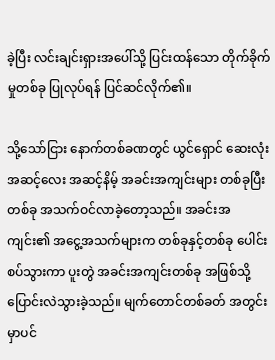ခဲ့ပြီး လင်းချင်းရှားအပေါ်သို့ ပြင်းထန်သော တိုက်ခိုက်မှုတစ်ခု ပြုလုပ်ရန် ပြင်ဆင်လိုက်၏။

သို့သော်ငြား နောက်တစ်ခဏတွင် ယွင်ရှောင် ဆေးလုံး အဆင့်လေး အဆင့်နိမ့် အခင်းအကျင်းများ တစ်ခုပြီးတစ်ခု အသက်ဝင်လာခဲ့တော့သည်။ အခင်းအကျင်း၏ အငွေ့အသက်များက တစ်ခုနှင့်တစ်ခု ပေါင်းစပ်သွားကာ ပူးတွဲ အခင်းအကျင်းတစ်ခု အဖြစ်သို့ ပြောင်းလဲသွားခဲ့သည်။ မျက်တောင်တစ်ခတ် အတွင်းမှာပင်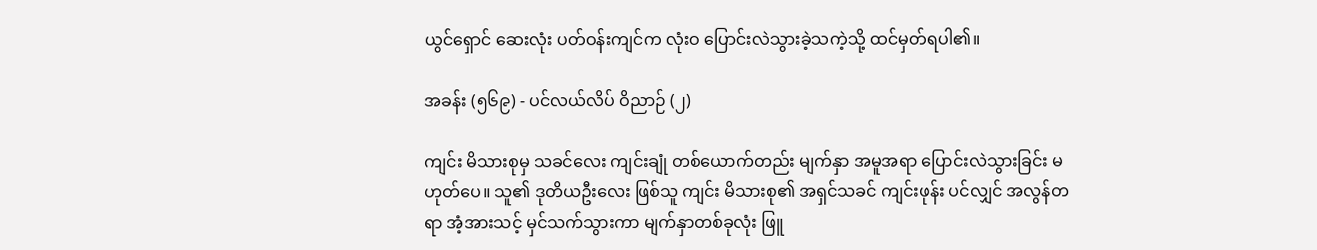ယွင်ရှောင် ဆေးလုံး ပတ်ဝန်းကျင်က လုံးဝ ပြောင်းလဲသွားခဲ့သကဲ့သို့ ထင်မှတ်ရပါ၏။

အခန်း (၅၆၉) - ပင်လယ်လိပ် ဝိညာဉ် (၂)

ကျင်း မိသားစုမှ သခင်လေး ကျင်းချုံ တစ်ယောက်တည်း မျက်နှာ အမူအရာ ပြောင်းလဲသွားခြင်း မဟုတ်ပေ။ သူ၏ ဒုတိယဦးလေး ဖြစ်သူ ကျင်း မိသားစု၏ အရှင်သခင် ကျင်းဖုန်း ပင်လျှင် အလွန်တရာ အံ့အားသင့် မှင်သက်သွားကာ မျက်နှာတစ်ခုလုံး ဖြူ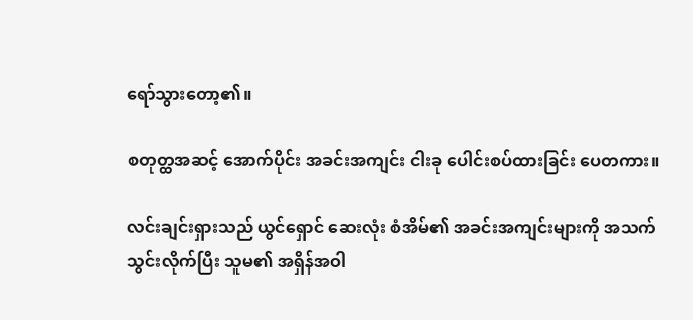ရော်သွားတော့၏။

စတုတ္ထအဆင့် အောက်ပိုင်း အခင်းအကျင်း ငါးခု ပေါင်းစပ်ထားခြင်း ပေတကား။

လင်းချင်းရှားသည် ယွင်ရှောင် ဆေးလုံး စံအိမ်၏ အခင်းအကျင်းများကို အသက်သွင်းလိုက်ပြီး သူမ၏ အရှိန်အဝါ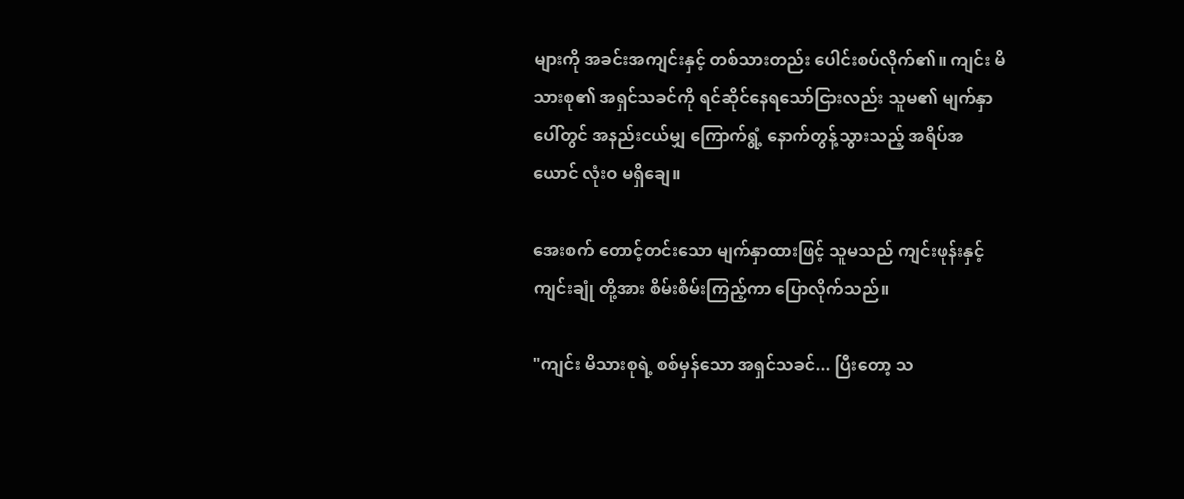များကို အခင်းအကျင်းနှင့် တစ်သားတည်း ပေါင်းစပ်လိုက်၏။ ကျင်း မိသားစု၏ အရှင်သခင်ကို ရင်ဆိုင်နေရသော်ငြားလည်း သူမ၏ မျက်နှာပေါ်တွင် အနည်းငယ်မျှ ကြောက်ရွံ့ နောက်တွန့်သွားသည့် အရိပ်အယောင် လုံးဝ မရှိချေ။

အေးစက် တောင့်တင်းသော မျက်နှာထားဖြင့် သူမသည် ကျင်းဖုန်းနှင့် ကျင်းချုံ တို့အား စိမ်းစိမ်းကြည့်ကာ ပြောလိုက်သည်။

"ကျင်း မိသားစုရဲ့ စစ်မှန်သော အရှင်သခင်... ပြီးတော့ သ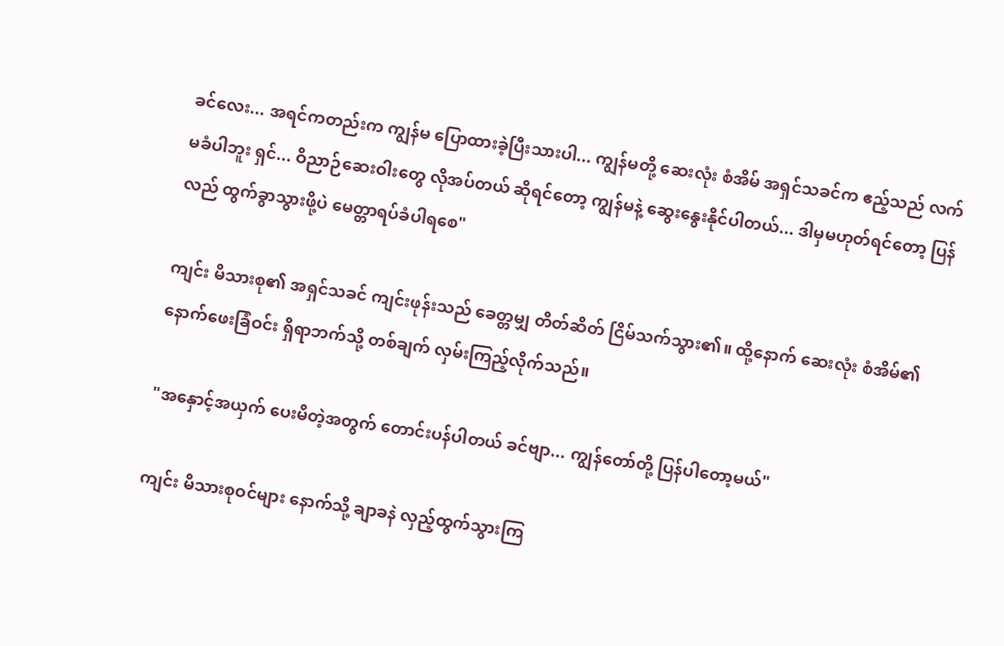ခင်လေး... အရင်ကတည်းက ကျွန်မ ပြောထားခဲ့ပြီးသားပါ... ကျွန်မတို့ ဆေးလုံး စံအိမ် အရှင်သခင်က ဧည့်သည် လက်မခံပါဘူး ရှင်... ဝိညာဉ်ဆေးဝါးတွေ လိုအပ်တယ် ဆိုရင်တော့ ကျွန်မနဲ့ ဆွေးနွေးနိုင်ပါတယ်... ဒါမှမဟုတ်ရင်တော့ ပြန်လည် ထွက်ခွာသွားဖို့ပဲ မေတ္တာရပ်ခံပါရစေ"

ကျင်း မိသားစု၏ အရှင်သခင် ကျင်းဖုန်းသည် ခေတ္တမျှ တိတ်ဆိတ် ငြိမ်သက်သွား၏။ ထို့နောက် ဆေးလုံး စံအိမ်၏ နောက်ဖေးခြံဝင်း ရှိရာဘက်သို့ တစ်ချက် လှမ်းကြည့်လိုက်သည်။

"အနှောင့်အယှက် ပေးမိတဲ့အတွက် တောင်းပန်ပါတယ် ခင်ဗျာ... ကျွန်တော်တို့ ပြန်ပါတော့မယ်"

ကျင်း မိသားစုဝင်များ နောက်သို့ ချာခနဲ လှည့်ထွက်သွားကြ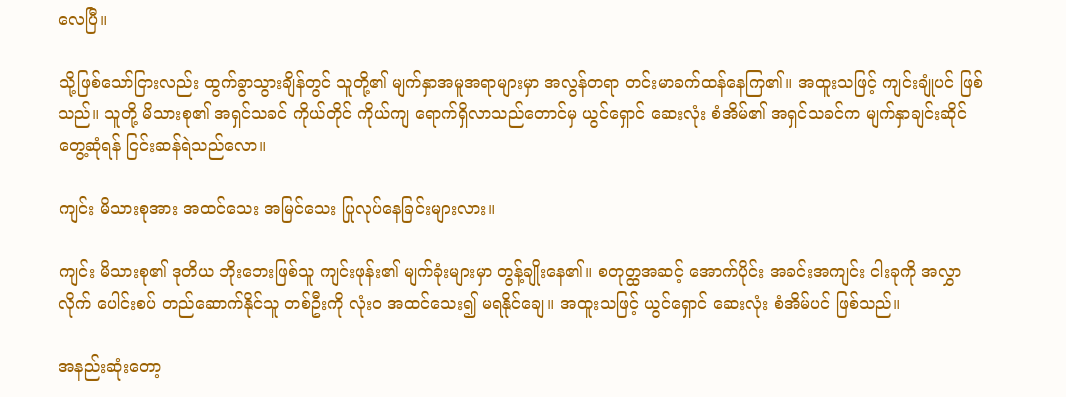လေပြီ။

သို့ဖြစ်သော်ငြားလည်း ထွက်ခွာသွားချိန်တွင် သူတို့၏ မျက်နှာအမူအရာများမှာ အလွန်တရာ တင်းမာခက်ထန်နေကြ၏။ အထူးသဖြင့် ကျင်းချုံပင် ဖြစ်သည်။ သူတို့ မိသားစု၏ အရှင်သခင် ကိုယ်တိုင် ကိုယ်ကျ ရောက်ရှိလာသည်တောင်မှ ယွင်ရှောင် ဆေးလုံး စံအိမ်၏ အရှင်သခင်က မျက်နှာချင်းဆိုင် တွေ့ဆုံရန် ငြင်းဆန်ရဲသည်လော။

ကျင်း မိသားစုအား အထင်သေး အမြင်သေး ပြုလုပ်နေခြင်းများလား။

ကျင်း မိသားစု၏ ဒုတိယ ဘိုးဘေးဖြစ်သူ ကျင်းဖုန်း၏ မျက်ခုံးများမှာ တွန့်ချိုးနေ၏။ စတုတ္ထအဆင့် အောက်ပိုင်း အခင်းအကျင်း ငါးခုကို အလွှာလိုက် ပေါင်းစပ် တည်ဆောက်နိုင်သူ တစ်ဦးကို လုံးဝ အထင်သေး၍ မရနိုင်ချေ။ အထူးသဖြင့် ယွင်ရှောင် ဆေးလုံး စံအိမ်ပင် ဖြစ်သည်။

အနည်းဆုံးတော့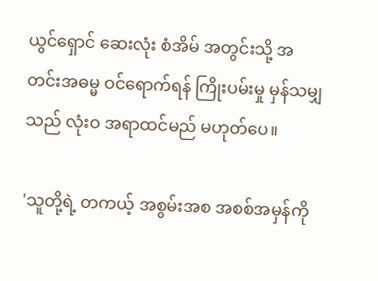ယွင်ရှောင် ဆေးလုံး စံအိမ် အတွင်းသို့ အတင်းအဓမ္မ ဝင်ရောက်ရန် ကြိုးပမ်းမှု မှန်သမျှသည် လုံးဝ အရာထင်မည် မဟုတ်ပေ။

'သူတို့ရဲ့ တကယ့် အစွမ်းအစ အစစ်အမှန်ကို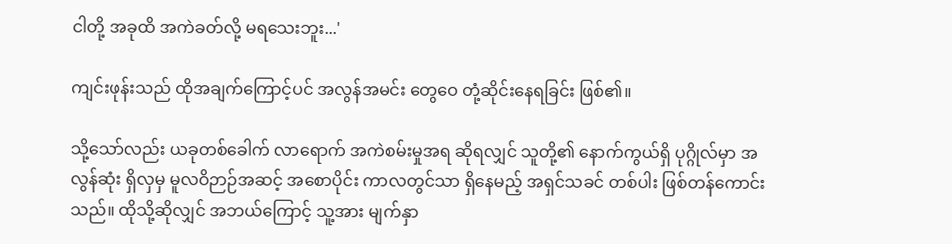ငါတို့ အခုထိ အကဲခတ်လို့ မရသေးဘူး...'

ကျင်းဖုန်းသည် ထိုအချက်ကြောင့်ပင် အလွန်အမင်း တွေဝေ တုံ့ဆိုင်းနေရခြင်း ဖြစ်၏။

သို့သော်လည်း ယခုတစ်ခေါက် လာရောက် အကဲစမ်းမှုအရ ဆိုရလျှင် သူတို့၏ နောက်ကွယ်ရှိ ပုဂ္ဂိုလ်မှာ အလွန်ဆုံး ရှိလှမှ မူလဝိဉာဉ်အဆင့် အစောပိုင်း ကာလတွင်သာ ရှိနေမည့် အရှင်သခင် တစ်ပါး ဖြစ်တန်ကောင်းသည်။ ထိုသို့ဆိုလျှင် အဘယ်ကြောင့် သူ့အား မျက်နှာ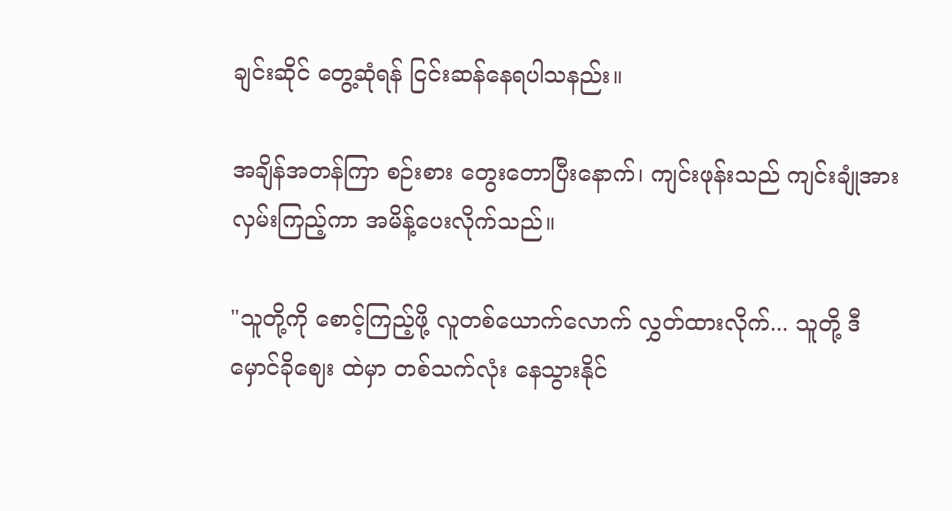ချင်းဆိုင် တွေ့ဆုံရန် ငြင်းဆန်နေရပါသနည်း။

အချိန်အတန်ကြာ စဉ်းစား တွေးတောပြီးနောက်၊ ကျင်းဖုန်းသည် ကျင်းချုံအား လှမ်းကြည့်ကာ အမိန့်ပေးလိုက်သည်။

"သူတို့ကို စောင့်ကြည့်ဖို့ လူတစ်ယောက်လောက် လွှတ်ထားလိုက်... သူတို့ ဒီ မှောင်ခိုဈေး ထဲမှာ တစ်သက်လုံး နေသွားနိုင်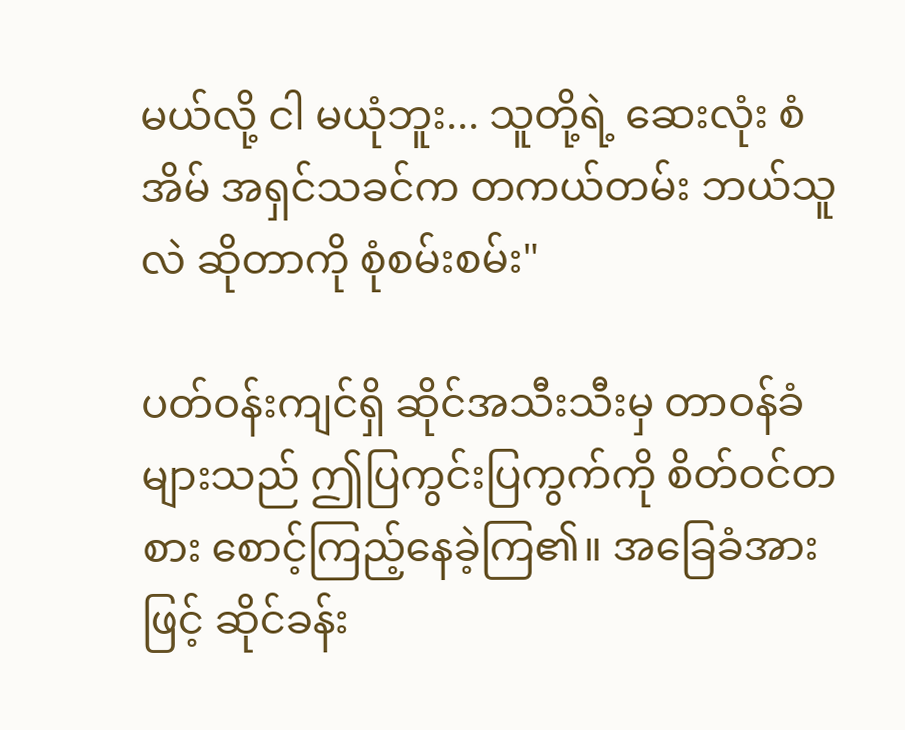မယ်လို့ ငါ မယုံဘူး... သူတို့ရဲ့ ဆေးလုံး စံအိမ် အရှင်သခင်က တကယ်တမ်း ဘယ်သူလဲ ဆိုတာကို စုံစမ်းစမ်း"

ပတ်ဝန်းကျင်ရှိ ဆိုင်အသီးသီးမှ တာဝန်ခံများသည် ဤပြကွင်းပြကွက်ကို စိတ်ဝင်တစား စောင့်ကြည့်နေခဲ့ကြ၏။ အခြေခံအားဖြင့် ဆိုင်ခန်း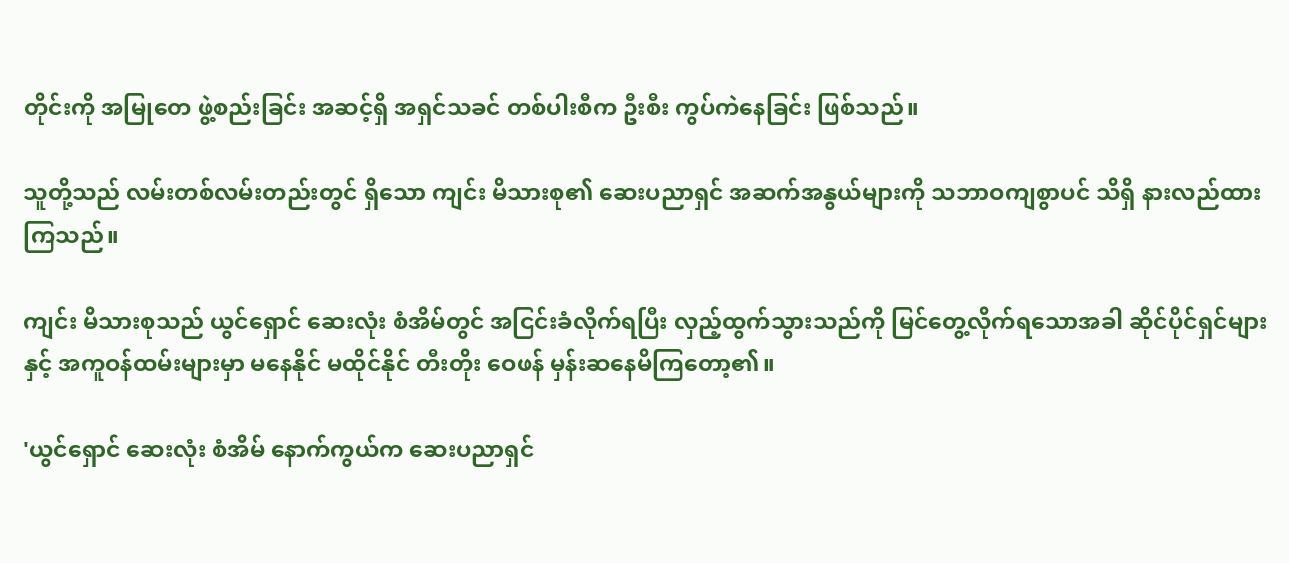တိုင်းကို အမြုတေ ဖွဲ့စည်းခြင်း အဆင့်ရှိ အရှင်သခင် တစ်ပါးစီက ဦးစီး ကွပ်ကဲနေခြင်း ဖြစ်သည်။

သူတို့သည် လမ်းတစ်လမ်းတည်းတွင် ရှိသော ကျင်း မိသားစု၏ ဆေးပညာရှင် အဆက်အနွယ်များကို သဘာဝကျစွာပင် သိရှိ နားလည်ထားကြသည်။

ကျင်း မိသားစုသည် ယွင်ရှောင် ဆေးလုံး စံအိမ်တွင် အငြင်းခံလိုက်ရပြီး လှည့်ထွက်သွားသည်ကို မြင်တွေ့လိုက်ရသောအခါ ဆိုင်ပိုင်ရှင်များနှင့် အကူဝန်ထမ်းများမှာ မနေနိုင် မထိုင်နိုင် တီးတိုး ဝေဖန် မှန်းဆနေမိကြတော့၏။

'ယွင်ရှောင် ဆေးလုံး စံအိမ် နောက်ကွယ်က ဆေးပညာရှင်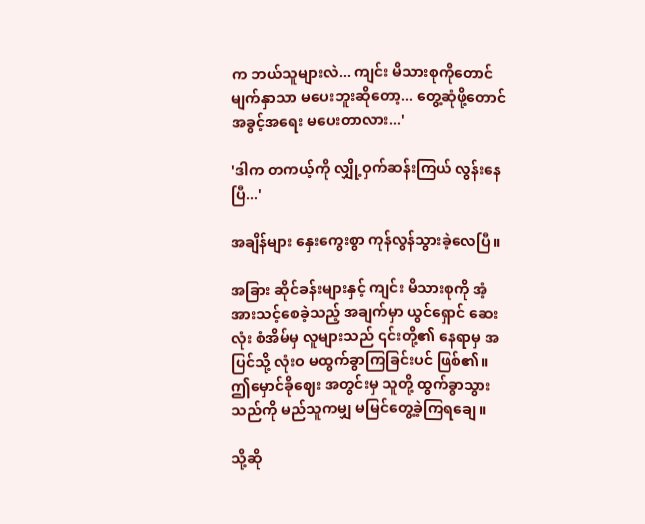က ဘယ်သူများလဲ... ကျင်း မိသားစုကိုတောင် မျက်နှာသာ မပေးဘူးဆိုတော့... တွေ့ဆုံဖို့တောင် အခွင့်အရေး မပေးတာလား...'

'ဒါက တကယ့်ကို လျှို့ဝှက်ဆန်းကြယ် လွန်းနေပြီ...'

အချိန်များ နှေးကွေးစွာ ကုန်လွန်သွားခဲ့လေပြီ။

အခြား ဆိုင်ခန်းများနှင့် ကျင်း မိသားစုကို အံ့အားသင့်စေခဲ့သည့် အချက်မှာ ယွင်ရှောင် ဆေးလုံး စံအိမ်မှ လူများသည် ၎င်းတို့၏ နေရာမှ အပြင်သို့ လုံးဝ မထွက်ခွာကြခြင်းပင် ဖြစ်၏။ ဤမှောင်ခိုဈေး အတွင်းမှ သူတို့ ထွက်ခွာသွားသည်ကို မည်သူကမျှ မမြင်တွေ့ခဲ့ကြရချေ။

သို့ဆို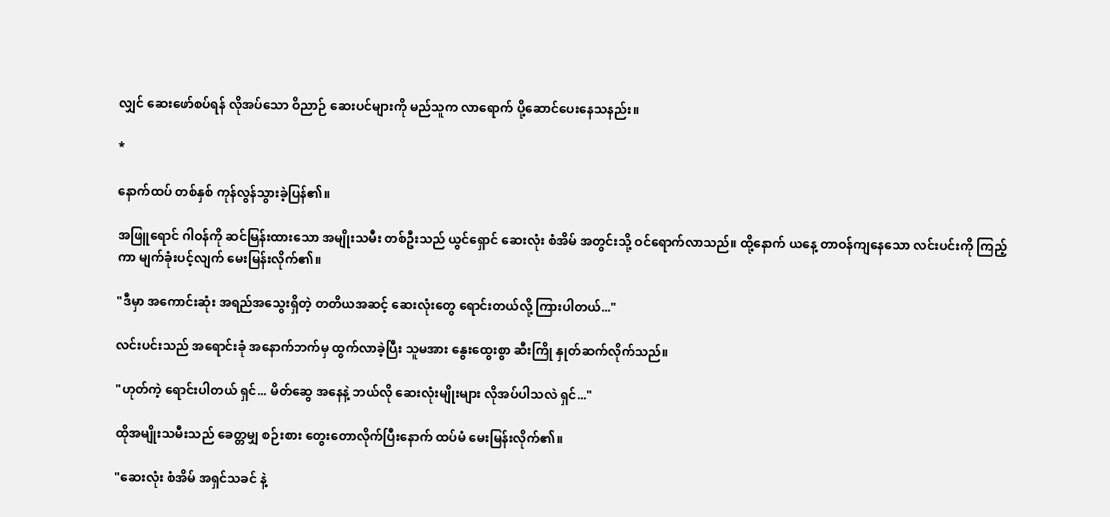လျှင် ဆေးဖော်စပ်ရန် လိုအပ်သော ဝိညာဉ် ဆေးပင်များကို မည်သူက လာရောက် ပို့ဆောင်ပေးနေသနည်း။

*

နောက်ထပ် တစ်နှစ် ကုန်လွန်သွားခဲ့ပြန်၏။

အဖြူရောင် ဂါဝန်ကို ဆင်မြန်းထားသော အမျိုးသမီး တစ်ဦးသည် ယွင်ရှောင် ဆေးလုံး စံအိမ် အတွင်းသို့ ဝင်ရောက်လာသည်။ ထို့နောက် ယနေ့ တာဝန်ကျနေသော လင်းပင်းကို ကြည့်ကာ မျက်ခုံးပင့်လျက် မေးမြန်းလိုက်၏။

"ဒီမှာ အကောင်းဆုံး အရည်အသွေးရှိတဲ့ တတိယအဆင့် ဆေးလုံးတွေ ရောင်းတယ်လို့ ကြားပါတယ်..."

လင်းပင်းသည် အရောင်းခုံ အနောက်ဘက်မှ ထွက်လာခဲ့ပြီး သူမအား နွေးထွေးစွာ ဆီးကြို နှုတ်ဆက်လိုက်သည်။

"ဟုတ်ကဲ့ ရောင်းပါတယ် ရှင်... မိတ်ဆွေ အနေနဲ့ ဘယ်လို ဆေးလုံးမျိုးများ လိုအပ်ပါသလဲ ရှင်..."

ထိုအမျိုးသမီးသည် ခေတ္တမျှ စဉ်းစား တွေးတောလိုက်ပြီးနောက် ထပ်မံ မေးမြန်းလိုက်၏။

"ဆေးလုံး စံအိမ် အရှင်သခင် နဲ့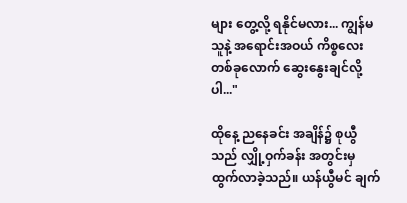များ တွေ့လို့ ရနိုင်မလား... ကျွန်မ သူနဲ့ အရောင်းအဝယ် ကိစ္စလေး တစ်ခုလောက် ဆွေးနွေးချင်လို့ပါ..."

ထိုနေ့ ညနေခင်း အချိန်၌ စုယွီသည် လျှို့ဝှက်ခန်း အတွင်းမှ ထွက်လာခဲ့သည်။ ယန်ယွီမင် ချက်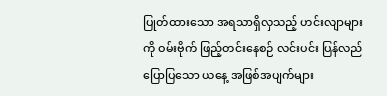ပြုတ်ထားသော အရသာရှိလှသည့် ဟင်းလျာများကို ဝမ်းဗိုက် ဖြည့်တင်းနေစဉ် လင်းပင်း ပြန်လည် ပြောပြသော ယနေ့ အဖြစ်အပျက်များ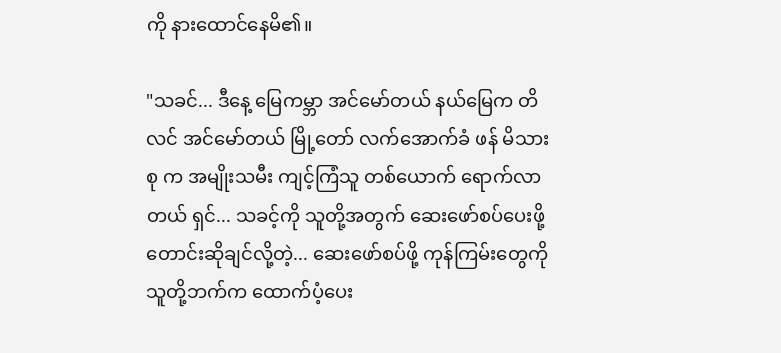ကို နားထောင်နေမိ၏။

"သခင်... ဒီနေ့ မြေကမ္ဘာ အင်မော်တယ် နယ်မြေက တိလင် အင်မော်တယ် မြို့တော် လက်အောက်ခံ ဖန် မိသားစု က အမျိုးသမီး ကျင့်ကြံသူ တစ်ယောက် ရောက်လာတယ် ရှင်... သခင့်ကို သူတို့အတွက် ဆေးဖော်စပ်ပေးဖို့ တောင်းဆိုချင်လို့တဲ့... ဆေးဖော်စပ်ဖို့ ကုန်ကြမ်းတွေကို သူတို့ဘက်က ထောက်ပံ့ပေး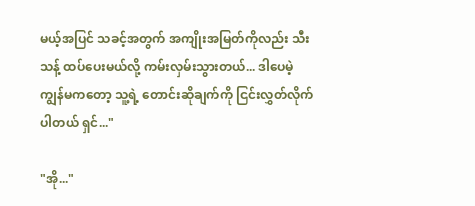မယ့်အပြင် သခင့်အတွက် အကျိုးအမြတ်ကိုလည်း သီးသန့် ထပ်ပေးမယ်လို့ ကမ်းလှမ်းသွားတယ်... ဒါပေမဲ့ ကျွန်မကတော့ သူ့ရဲ့ တောင်းဆိုချက်ကို ငြင်းလွှတ်လိုက်ပါတယ် ရှင်..."

"အို..."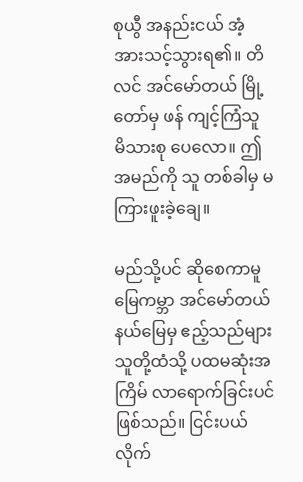စုယွီ အနည်းငယ် အံ့အားသင့်သွားရ၏။ တိလင် အင်မော်တယ် မြို့တော်မှ ဖန် ကျင့်ကြံသူ မိသားစု ပေလော။ ဤအမည်ကို သူ တစ်ခါမှ မကြားဖူးခဲ့ချေ။

မည်သို့ပင် ဆိုစေကာမူ မြေကမ္ဘာ အင်မော်တယ် နယ်မြေမှ ဧည့်သည်များ သူတို့ထံသို့ ပထမဆုံးအကြိမ် လာရောက်ခြင်းပင် ဖြစ်သည်။ ငြင်းပယ်လိုက်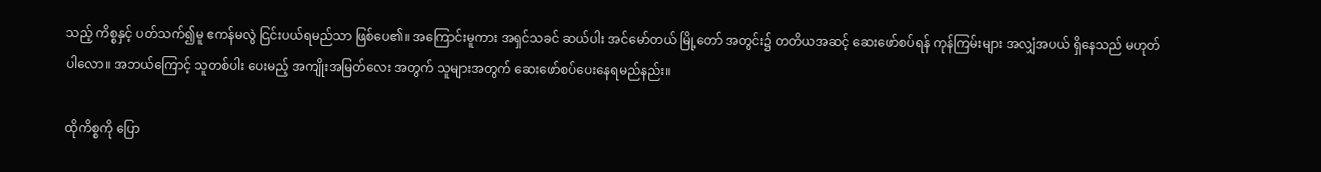သည့် ကိစ္စနှင့် ပတ်သက်၍မူ ဧကန်မလွဲ ငြင်းပယ်ရမည်သာ ဖြစ်ပေ၏။ အကြောင်းမူကား အရှင်သခင် ဆယ်ပါး အင်မော်တယ် မြို့တော် အတွင်း၌ တတိယအဆင့် ဆေးဖော်စပ်ရန် ကုန်ကြမ်းများ အလျှံအပယ် ရှိနေသည် မဟုတ်ပါလော။ အဘယ်ကြောင့် သူတစ်ပါး ပေးမည့် အကျိုးအမြတ်လေး အတွက် သူများအတွက် ဆေးဖော်စပ်ပေးနေရမည်နည်း။

ထိုကိစ္စကို ပြော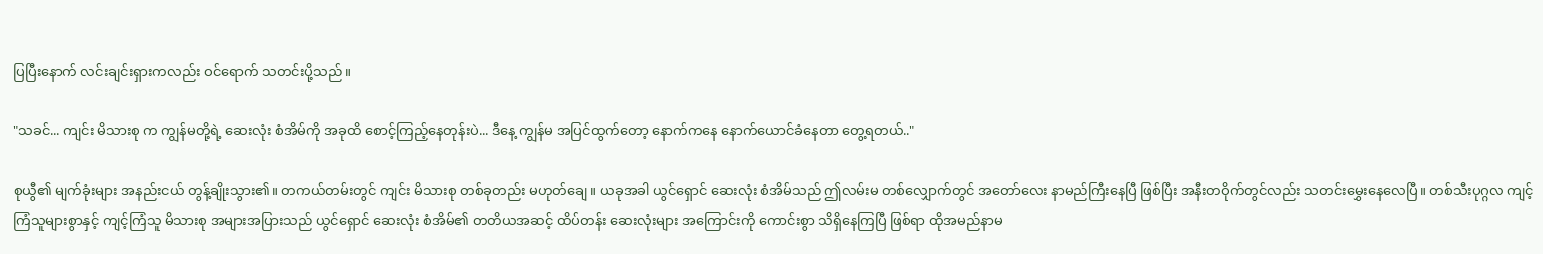ပြပြီးနောက် လင်းချင်းရှားကလည်း ဝင်ရောက် သတင်းပို့သည်။

"သခင်... ကျင်း မိသားစု က ကျွန်မတို့ရဲ့ ဆေးလုံး စံအိမ်ကို အခုထိ စောင့်ကြည့်နေတုန်းပဲ... ဒီနေ့ ကျွန်မ အပြင်ထွက်တော့ နောက်ကနေ နောက်ယောင်ခံနေတာ တွေ့ရတယ်.."

စုယွီ၏ မျက်ခုံးများ အနည်းငယ် တွန့်ချိုးသွား၏။ တကယ်တမ်းတွင် ကျင်း မိသားစု တစ်ခုတည်း မဟုတ်ချေ။ ယခုအခါ ယွင်ရှောင် ဆေးလုံး စံအိမ်သည် ဤလမ်းမ တစ်လျှောက်တွင် အတော်လေး နာမည်ကြီးနေပြီ ဖြစ်ပြီး အနီးတဝိုက်တွင်လည်း သတင်းမွှေးနေလေပြီ။ တစ်သီးပုဂ္ဂလ ကျင့်ကြံသူများစွာနှင့် ကျင့်ကြံသူ မိသားစု အများအပြားသည် ယွင်ရှောင် ဆေးလုံး စံအိမ်၏ တတိယအဆင့် ထိပ်တန်း ဆေးလုံးများ အကြောင်းကို ကောင်းစွာ သိရှိနေကြပြီ ဖြစ်ရာ ထိုအမည်နာမ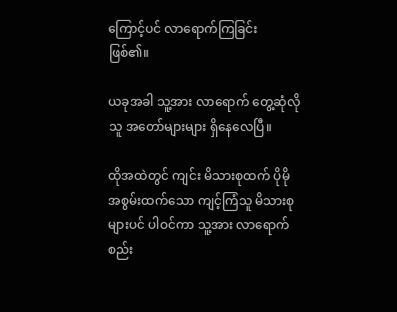ကြောင့်ပင် လာရောက်ကြခြင်း ဖြစ်၏။

ယခုအခါ သူ့အား လာရောက် တွေ့ဆုံလိုသူ အတော်များများ ရှိနေလေပြီ။

ထိုအထဲတွင် ကျင်း မိသားစုထက် ပိုမို အစွမ်းထက်သော ကျင့်ကြံသူ မိသားစုများပင် ပါဝင်ကာ သူ့အား လာရောက် စည်း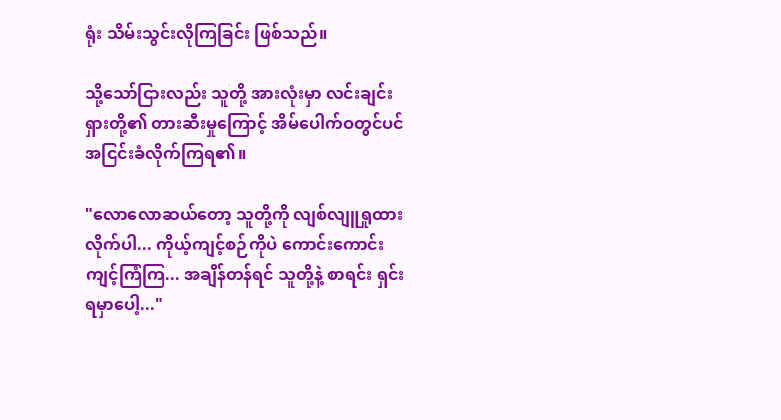ရုံး သိမ်းသွင်းလိုကြခြင်း ဖြစ်သည်။

သို့သော်ငြားလည်း သူတို့ အားလုံးမှာ လင်းချင်းရှားတို့၏ တားဆီးမှုကြောင့် အိမ်ပေါက်ဝတွင်ပင် အငြင်းခံလိုက်ကြရ၏။

"လောလောဆယ်တော့ သူတို့ကို လျစ်လျူရှုထားလိုက်ပါ... ကိုယ့်ကျင့်စဉ်ကိုပဲ ကောင်းကောင်း ကျင့်ကြံကြ... အချိန်တန်ရင် သူတို့နဲ့ စာရင်း ရှင်းရမှာပေါ့..."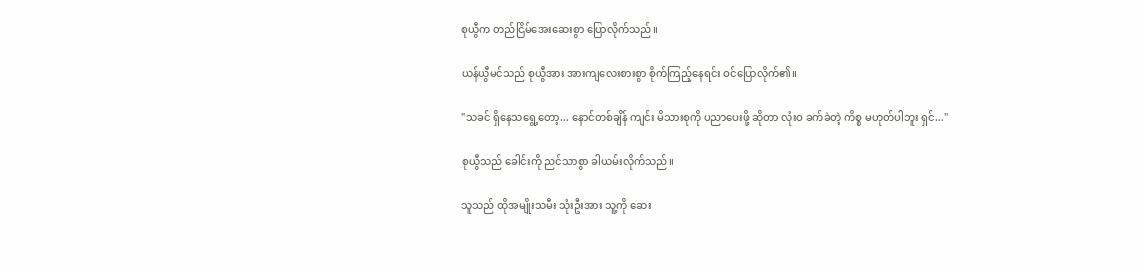စုယွီက တည်ငြိမ်အေးဆေးစွာ ပြောလိုက်သည်။

ယန်ယွီမင်သည် စုယွီအား အားကျလေးစားစွာ စိုက်ကြည့်နေရင်း ဝင်ပြောလိုက်၏။

"သခင် ရှိနေသရွေ့တော့... နောင်တစ်ချိန် ကျင်း မိသားစုကို ပညာပေးဖို့ ဆိုတာ လုံးဝ ခက်ခဲတဲ့ ကိစ္စ မဟုတ်ပါဘူး ရှင်..."

စုယွီသည် ခေါင်းကို ညင်သာစွာ ခါယမ်းလိုက်သည်။

သူသည် ထိုအမျိုးသမီး သုံးဦးအား သူ့ကို ဆေး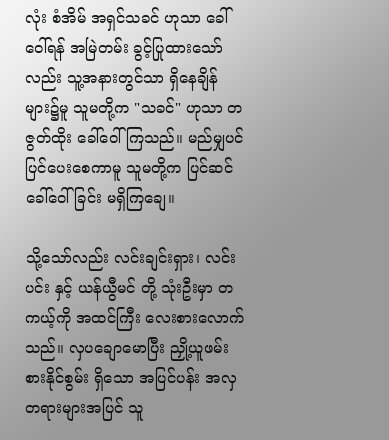လုံး စံအိမ် အရှင်သခင် ဟုသာ ခေါ်ဝေါ်ရန် အမြဲတမ်း ခွင့်ပြုထားသော်လည်း သူ့အနားတွင်သာ ရှိနေချိန်များ၌မူ သူမတို့က "သခင်" ဟုသာ တဇွတ်ထိုး ခေါ်ဝေါ်ကြသည်။ မည်မျှပင် ပြင်ပေးစေကာမူ သူမတို့က ပြင်ဆင် ခေါ်ဝေါ်ခြင်း မရှိကြချေ။

သို့သော်လည်း လင်းချင်းရှား၊ လင်းပင်း နှင့် ယန်ယွီမင် တို့ သုံးဦးမှာ တကယ့်ကို အထင်ကြီး လေးစားလောက်သည်။ လှပချောမောပြီး ညှို့ယူဖမ်းစားနိုင်စွမ်း ရှိသော အပြင်ပန်း အလှတရားများအပြင် သူ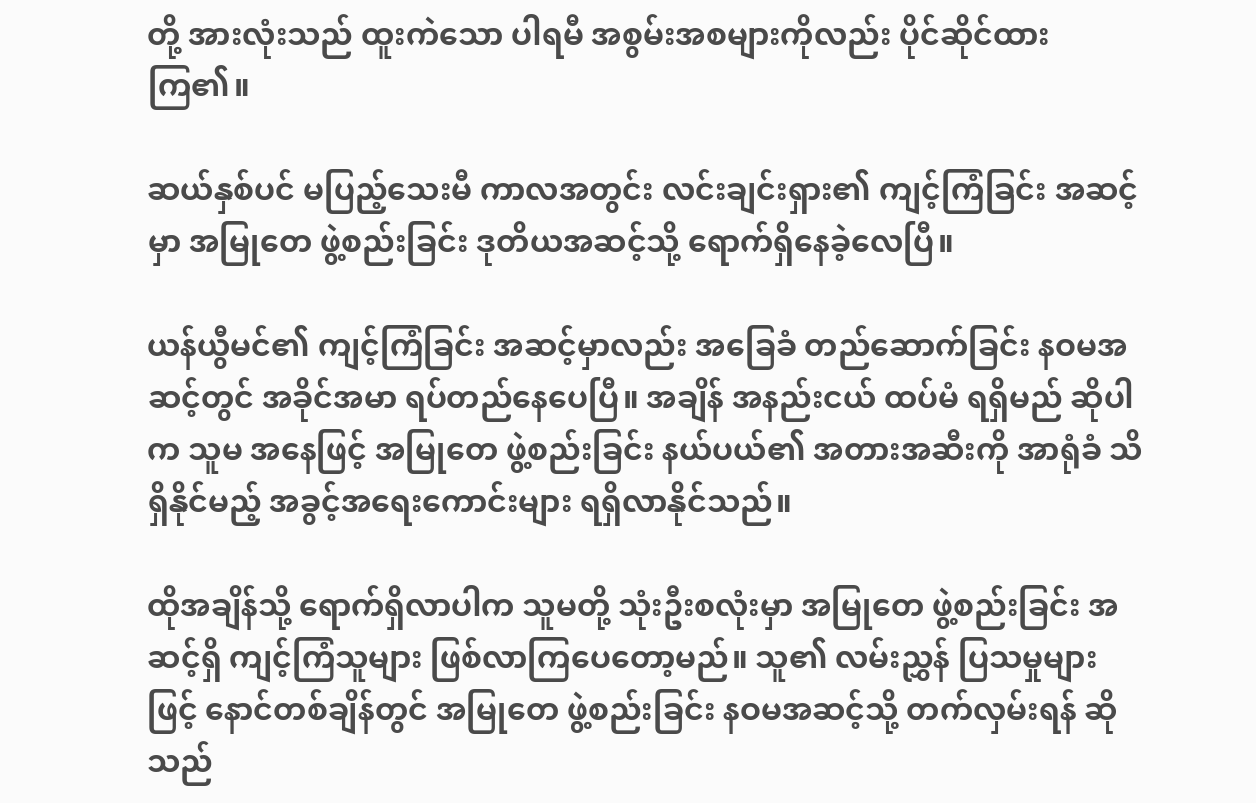တို့ အားလုံးသည် ထူးကဲသော ပါရမီ အစွမ်းအစများကိုလည်း ပိုင်ဆိုင်ထားကြ၏။

ဆယ်နှစ်ပင် မပြည့်သေးမီ ကာလအတွင်း လင်းချင်းရှား၏ ကျင့်ကြံခြင်း အဆင့်မှာ အမြုတေ ဖွဲ့စည်းခြင်း ဒုတိယအဆင့်သို့ ရောက်ရှိနေခဲ့လေပြီ။

ယန်ယွီမင်၏ ကျင့်ကြံခြင်း အဆင့်မှာလည်း အခြေခံ တည်ဆောက်ခြင်း နဝမအဆင့်တွင် အခိုင်အမာ ရပ်တည်နေပေပြီ။ အချိန် အနည်းငယ် ထပ်မံ ရရှိမည် ဆိုပါက သူမ အနေဖြင့် အမြုတေ ဖွဲ့စည်းခြင်း နယ်ပယ်၏ အတားအဆီးကို အာရုံခံ သိရှိနိုင်မည့် အခွင့်အရေးကောင်းများ ရရှိလာနိုင်သည်။

ထိုအချိန်သို့ ရောက်ရှိလာပါက သူမတို့ သုံးဦးစလုံးမှာ အမြုတေ ဖွဲ့စည်းခြင်း အဆင့်ရှိ ကျင့်ကြံသူများ ဖြစ်လာကြပေတော့မည်။ သူ၏ လမ်းညွှန် ပြသမှုများဖြင့် နောင်တစ်ချိန်တွင် အမြုတေ ဖွဲ့စည်းခြင်း နဝမအဆင့်သို့ တက်လှမ်းရန် ဆိုသည်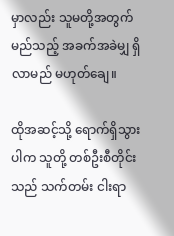မှာလည်း သူမတို့အတွက် မည်သည့် အခက်အခဲမျှ ရှိလာမည် မဟုတ်ချေ။

ထိုအဆင့်သို့ ရောက်ရှိသွားပါက သူတို့ တစ်ဦးစီတိုင်းသည် သက်တမ်း ငါးရာ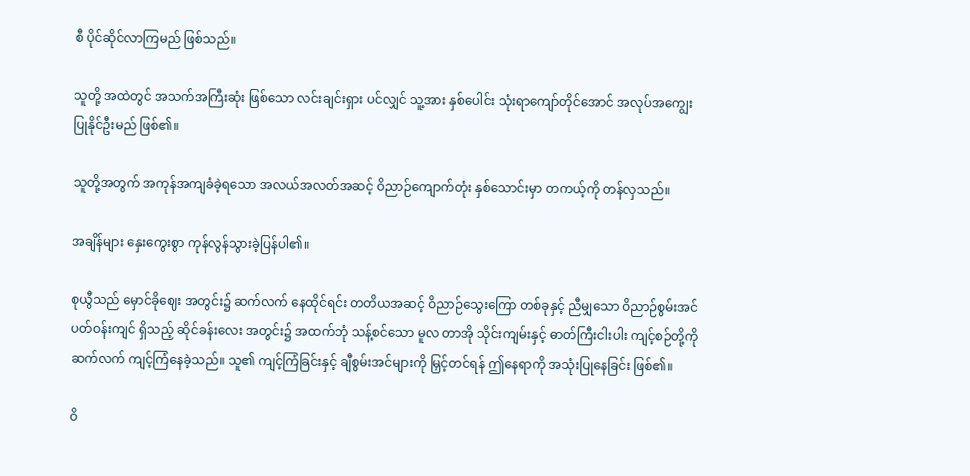စီ ပိုင်ဆိုင်လာကြမည် ဖြစ်သည်။

သူတို့ အထဲတွင် အသက်အကြီးဆုံး ဖြစ်သော လင်းချင်းရှား ပင်လျှင် သူ့အား နှစ်ပေါင်း သုံးရာကျော်တိုင်အောင် အလုပ်အကျွေး ပြုနိုင်ဦးမည် ဖြစ်၏။

သူတို့အတွက် အကုန်အကျခံခဲ့ရသော အလယ်အလတ်အဆင့် ဝိညာဉ်ကျောက်တုံး နှစ်သောင်းမှာ တကယ့်ကို တန်လှသည်။

အချိန်များ နှေးကွေးစွာ ကုန်လွန်သွားခဲ့ပြန်ပါ၏။

စုယွီသည် မှောင်ခိုဈေး အတွင်း၌ ဆက်လက် နေထိုင်ရင်း တတိယအဆင့် ဝိညာဉ်သွေးကြော တစ်ခုနှင့် ညီမျှသော ဝိညာဉ်စွမ်းအင် ပတ်ဝန်းကျင် ရှိသည့် ဆိုင်ခန်းလေး အတွင်း၌ အထက်ဘုံ သန့်စင်သော မူလ တာအို သိုင်းကျမ်းနှင့် ဓာတ်ကြီးငါးပါး ကျင့်စဉ်တို့ကို ဆက်လက် ကျင့်ကြံနေခဲ့သည်။ သူ၏ ကျင့်ကြံခြင်းနှင့် ချီစွမ်းအင်များကို မြှင့်တင်ရန် ဤနေရာကို အသုံးပြုနေခြင်း ဖြစ်၏။

ဝိ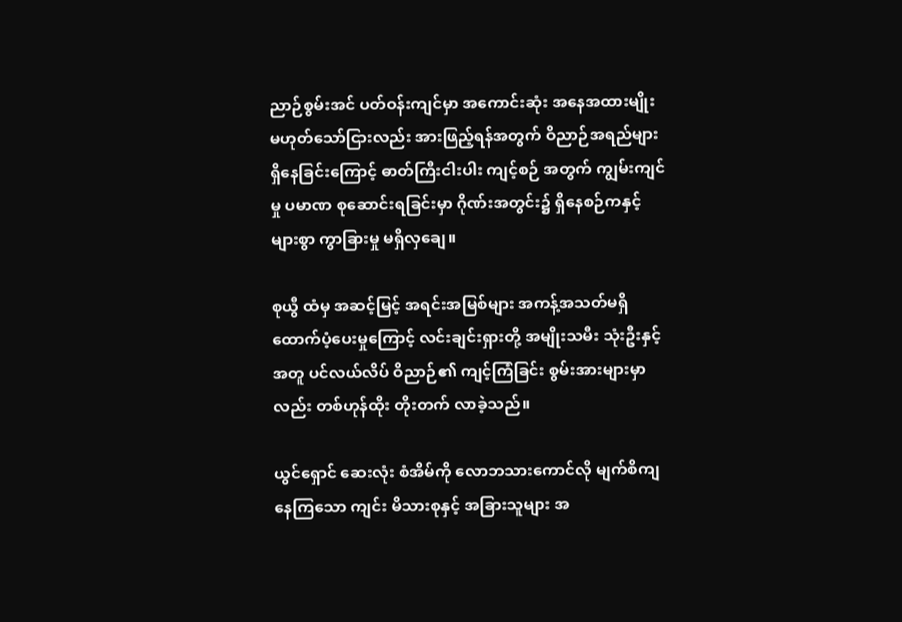ညာဉ်စွမ်းအင် ပတ်ဝန်းကျင်မှာ အကောင်းဆုံး အနေအထားမျိုး မဟုတ်သော်ငြားလည်း အားဖြည့်ရန်အတွက် ဝိညာဉ်အရည်များ ရှိနေခြင်းကြောင့် ဓာတ်ကြီးငါးပါး ကျင့်စဉ် အတွက် ကျွမ်းကျင်မှု ပမာဏ စုဆောင်းရခြင်းမှာ ဂိုဏ်းအတွင်း၌ ရှိနေစဉ်ကနှင့် များစွာ ကွာခြားမှု မရှိလှချေ။

စုယွီ ထံမှ အဆင့်မြင့် အရင်းအမြစ်များ အကန့်အသတ်မရှိ ထောက်ပံ့ပေးမှုကြောင့် လင်းချင်းရှားတို့ အမျိုးသမီး သုံးဦးနှင့်အတူ ပင်လယ်လိပ် ဝိညာဉ်၏ ကျင့်ကြံခြင်း စွမ်းအားများမှာလည်း တစ်ဟုန်ထိုး တိုးတက် လာခဲ့သည်။

ယွင်ရှောင် ဆေးလုံး စံအိမ်ကို လောဘသားကောင်လို မျက်စိကျနေကြသော ကျင်း မိသားစုနှင့် အခြားသူများ အ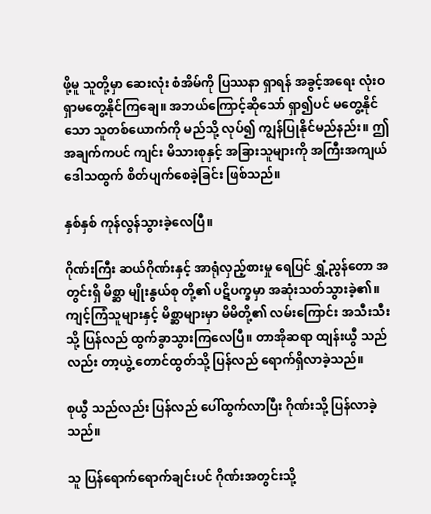ဖို့မူ သူတို့မှာ ဆေးလုံး စံအိမ်ကို ပြဿနာ ရှာရန် အခွင့်အရေး လုံးဝ ရှာမတွေ့နိုင်ကြချေ။ အဘယ်ကြောင့်ဆိုသော် ရှာ၍ပင် မတွေ့နိုင်သော သူတစ်ယောက်ကို မည်သို့ လုပ်၍ ကျွန်ပြုနိုင်မည်နည်း။ ဤအချက်ကပင် ကျင်း မိသားစုနှင့် အခြားသူများကို အကြီးအကျယ် ဒေါသထွက် စိတ်ပျက်စေခဲ့ခြင်း ဖြစ်သည်။

နှစ်နှစ် ကုန်လွန်သွားခဲ့လေပြီ။

ဂိုဏ်းကြီး ဆယ်ဂိုဏ်းနှင့် အာရုံလှည့်စားမှု ရေပြင် ရွှံ့ညွန်တော အတွင်းရှိ မိစ္ဆာ မျိုးနွယ်စု တို့၏ ပဋိပက္ခမှာ အဆုံးသတ်သွားခဲ့၏။ ကျင့်ကြံသူများနှင့် မိစ္ဆာများမှာ မိမိတို့၏ လမ်းကြောင်း အသီးသီးသို့ ပြန်လည် ထွက်ခွာသွားကြလေပြီ။ တာအိုဆရာ ထျန်းယွီ သည်လည်း တာ့ယွဲ့ တောင်ထွတ်သို့ ပြန်လည် ရောက်ရှိလာခဲ့သည်။

စုယွီ သည်လည်း ပြန်လည် ပေါ်ထွက်လာပြီး ဂိုဏ်းသို့ ပြန်လာခဲ့သည်။

သူ ပြန်ရောက်ရောက်ချင်းပင် ဂိုဏ်းအတွင်းသို့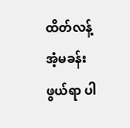ထိတ်လန့် အံ့မခန်းဖွယ်ရာ ပါ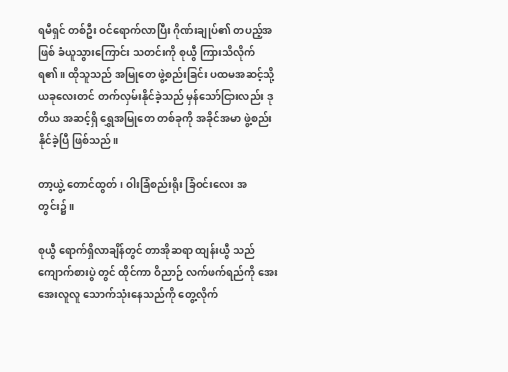ရမီရှင် တစ်ဦး ဝင်ရောက်လာပြီး ဂိုဏ်းချုပ်၏ တပည့်အဖြစ် ခံယူသွားကြောင်း သတင်းကို စုယွီ ကြားသိလိုက်ရ၏။ ထိုသူသည် အမြုတေ ဖွဲ့စည်းခြင်း ပထမအဆင့်သို့ ယခုလေးတင် တက်လှမ်းနိုင်ခဲ့သည် မှန်သော်ငြားလည်း ဒုတိယ အဆင့်ရှိ ရွှေအမြုတေ တစ်ခုကို အခိုင်အမာ ဖွဲ့စည်းနိုင်ခဲ့ပြီ ဖြစ်သည်။

တာ့ယွဲ့ တောင်ထွတ်၊ ဝါးခြံစည်းရိုး ခြံဝင်းလေး အတွင်း၌။

စုယွီ ရောက်ရှိလာချိန်တွင် တာအိုဆရာ ထျန်းယွီ သည် ကျောက်စားပွဲ တွင် ထိုင်ကာ ဝိညာဉ် လက်ဖက်ရည်ကို အေးအေးလူလူ သောက်သုံးနေသည်ကို တွေ့လိုက်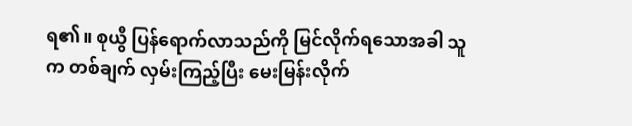ရ၏။ စုယွီ ပြန်ရောက်လာသည်ကို မြင်လိုက်ရသောအခါ သူက တစ်ချက် လှမ်းကြည့်ပြီး မေးမြန်းလိုက်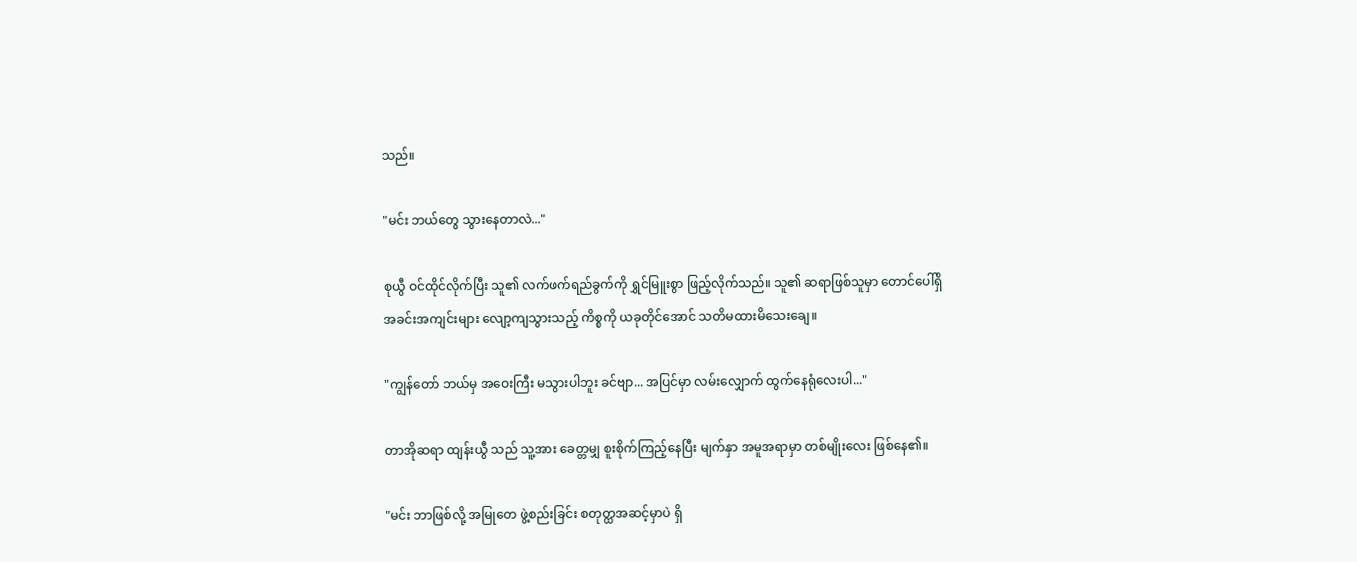သည်။

"မင်း ဘယ်တွေ သွားနေတာလဲ..."

စုယွီ ဝင်ထိုင်လိုက်ပြီး သူ၏ လက်ဖက်ရည်ခွက်ကို ရွှင်မြူးစွာ ဖြည့်လိုက်သည်။ သူ၏ ဆရာဖြစ်သူမှာ တောင်ပေါ်ရှိ အခင်းအကျင်းများ လျော့ကျသွားသည့် ကိစ္စကို ယခုတိုင်အောင် သတိမထားမိသေးချေ။

"ကျွန်တော် ဘယ်မှ အဝေးကြီး မသွားပါဘူး ခင်ဗျာ... အပြင်မှာ လမ်းလျှောက် ထွက်နေရုံလေးပါ..."

တာအိုဆရာ ထျန်းယွီ သည် သူ့အား ခေတ္တမျှ စူးစိုက်ကြည့်နေပြီး မျက်နှာ အမူအရာမှာ တစ်မျိုးလေး ဖြစ်နေ၏။

"မင်း ဘာဖြစ်လို့ အမြုတေ ဖွဲ့စည်းခြင်း စတုတ္ထအဆင့်မှာပဲ ရှိ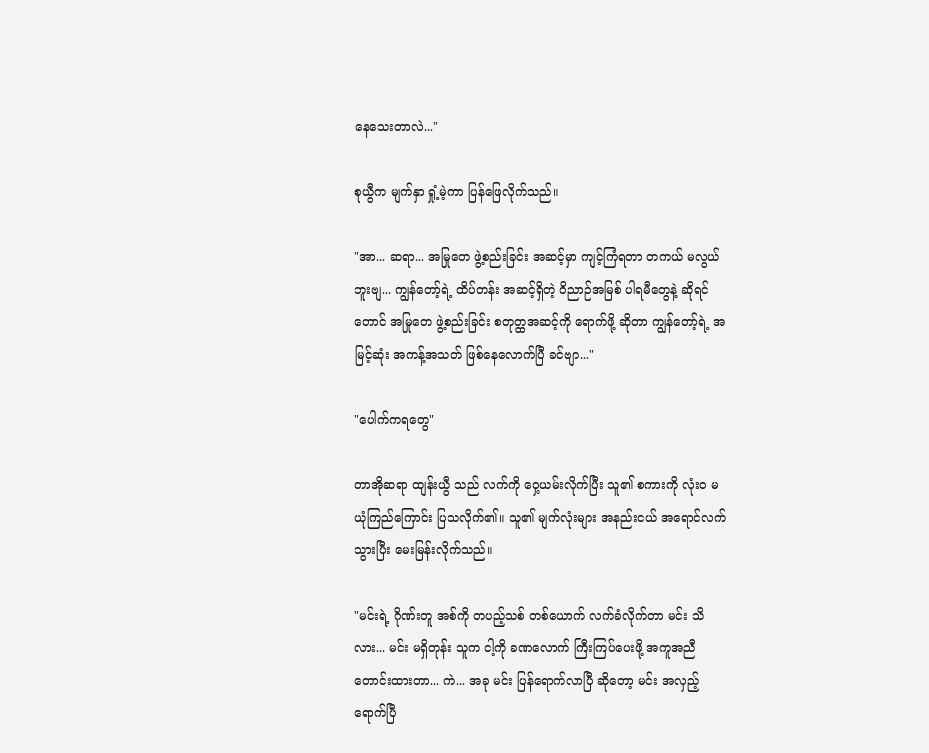နေသေးတာလဲ..."

စုယွီက မျက်နှာ ရှုံ့မဲ့ကာ ပြန်ဖြေလိုက်သည်။

"အာ... ဆရာ... အမြုတေ ဖွဲ့စည်းခြင်း အဆင့်မှာ ကျင့်ကြံရတာ တကယ် မလွယ်ဘူးဗျ... ကျွန်တော့်ရဲ့ ထိပ်တန်း အဆင့်ရှိတဲ့ ဝိညာဉ်အမြစ် ပါရမီတွေနဲ့ ဆိုရင်တောင် အမြုတေ ဖွဲ့စည်းခြင်း စတုတ္ထအဆင့်ကို ရောက်ဖို့ ဆိုတာ ကျွန်တော့်ရဲ့ အမြင့်ဆုံး အကန့်အသတ် ဖြစ်နေလောက်ပြီ ခင်ဗျာ..."

"ပေါက်ကရတွေ"

တာအိုဆရာ ထျန်းယွီ သည် လက်ကို ဝှေ့ယမ်းလိုက်ပြီး သူ၏ စကားကို လုံးဝ မယုံကြည်ကြောင်း ပြသလိုက်၏။ သူ၏ မျက်လုံးများ အနည်းငယ် အရောင်လက်သွားပြီး မေးမြန်းလိုက်သည်။

"မင်းရဲ့ ဂိုဏ်းတူ အစ်ကို တပည့်သစ် တစ်ယောက် လက်ခံလိုက်တာ မင်း သိလား... မင်း မရှိတုန်း သူက ငါ့ကို ခဏလောက် ကြီးကြပ်ပေးဖို့ အကူအညီ တောင်းထားတာ... ကဲ... အခု မင်း ပြန်ရောက်လာပြီ ဆိုတော့ မင်း အလှည့် ရောက်ပြီ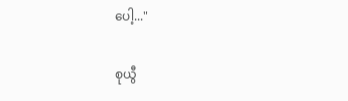ပေါ့..."

စုယွီ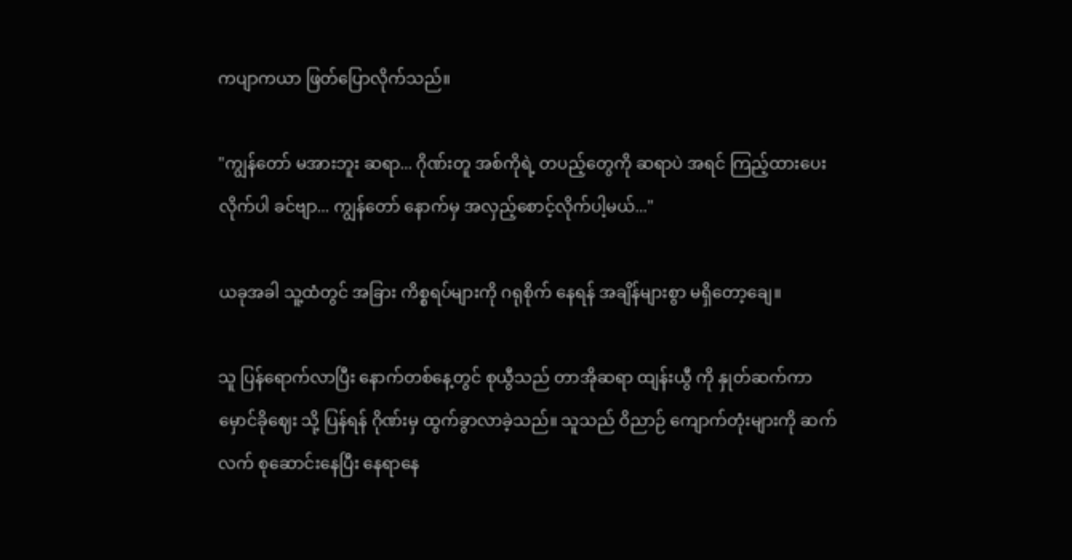ကပျာကယာ ဖြတ်ပြောလိုက်သည်။

"ကျွန်တော် မအားဘူး ဆရာ... ဂိုဏ်းတူ အစ်ကိုရဲ့ တပည့်တွေကို ဆရာပဲ အရင် ကြည့်ထားပေးလိုက်ပါ ခင်ဗျာ... ကျွန်တော် နောက်မှ အလှည့်စောင့်လိုက်ပါ့မယ်..."

ယခုအခါ သူ့ထံတွင် အခြား ကိစ္စရပ်များကို ဂရုစိုက် နေရန် အချိန်များစွာ မရှိတော့ချေ။

သူ ပြန်ရောက်လာပြီး နောက်တစ်နေ့တွင် စုယွီသည် တာအိုဆရာ ထျန်းယွီ ကို နှုတ်ဆက်ကာ မှောင်ခိုဈေး သို့ ပြန်ရန် ဂိုဏ်းမှ ထွက်ခွာလာခဲ့သည်။ သူသည် ဝိညာဉ် ကျောက်တုံးများကို ဆက်လက် စုဆောင်းနေပြီး နေရာနေ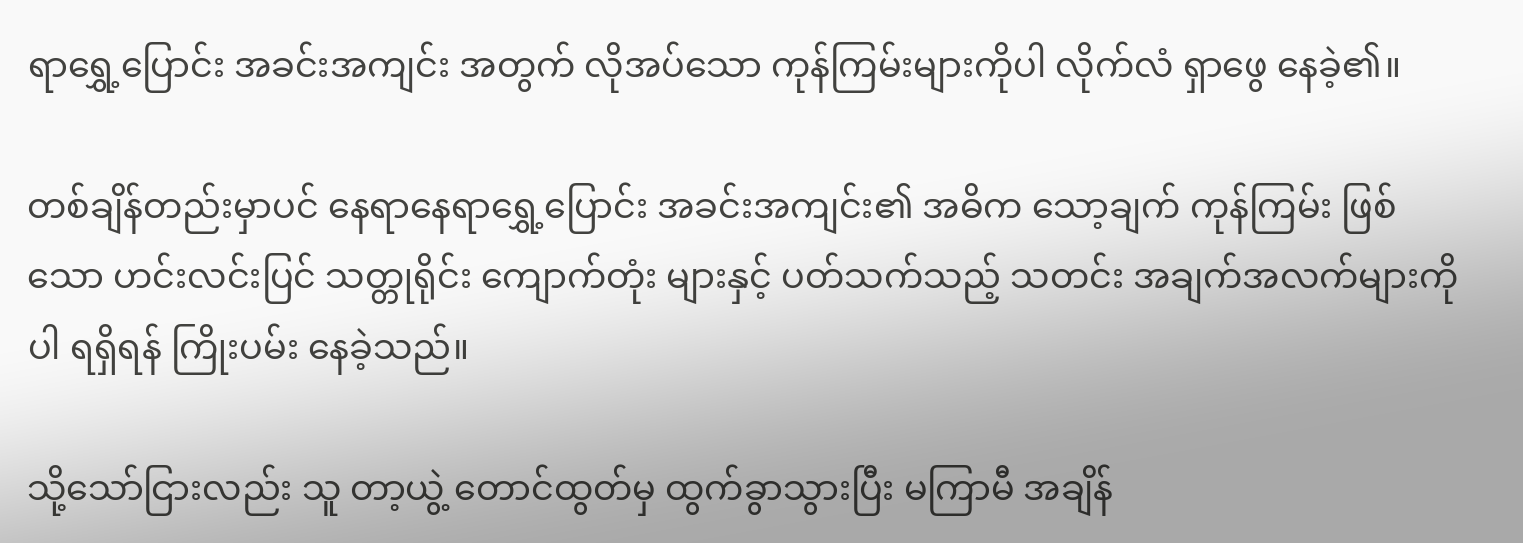ရာရွှေ့ပြောင်း အခင်းအကျင်း အတွက် လိုအပ်သော ကုန်ကြမ်းများကိုပါ လိုက်လံ ရှာဖွေ နေခဲ့၏။

တစ်ချိန်တည်းမှာပင် နေရာနေရာရွှေ့ပြောင်း အခင်းအကျင်း၏ အဓိက သော့ချက် ကုန်ကြမ်း ဖြစ်သော ဟင်းလင်းပြင် သတ္တုရိုင်း ကျောက်တုံး များနှင့် ပတ်သက်သည့် သတင်း အချက်အလက်များကိုပါ ရရှိရန် ကြိုးပမ်း နေခဲ့သည်။

သို့သော်ငြားလည်း သူ တာ့ယွဲ့ တောင်ထွတ်မှ ထွက်ခွာသွားပြီး မကြာမီ အချိန်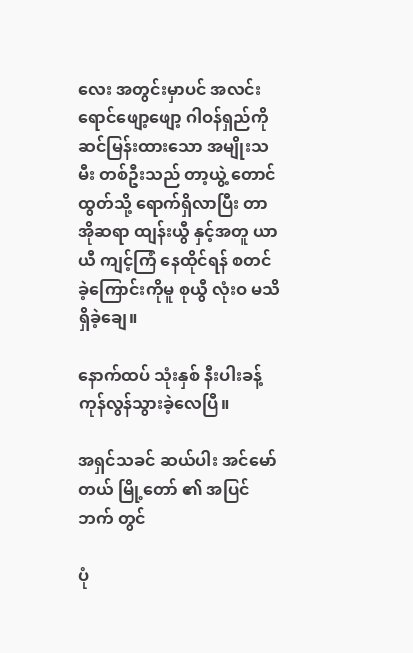လေး အတွင်းမှာပင် အလင်းရောင်ဖျော့ဖျော့ ဂါဝန်ရှည်ကို ဆင်မြန်းထားသော အမျိုးသမီး တစ်ဦးသည် တာ့ယွဲ့ တောင်ထွတ်သို့ ရောက်ရှိလာပြီး တာအိုဆရာ ထျန်းယွီ နှင့်အတူ ယာယီ ကျင့်ကြံ နေထိုင်ရန် စတင်ခဲ့ကြောင်းကိုမူ စုယွီ လုံးဝ မသိရှိခဲ့ချေ။

နောက်ထပ် သုံးနှစ် နီးပါးခန့် ကုန်လွန်သွားခဲ့လေပြီ။

အရှင်သခင် ဆယ်ပါး အင်မော်တယ် မြို့တော် ၏ အပြင်ဘက် တွင်

ပုံ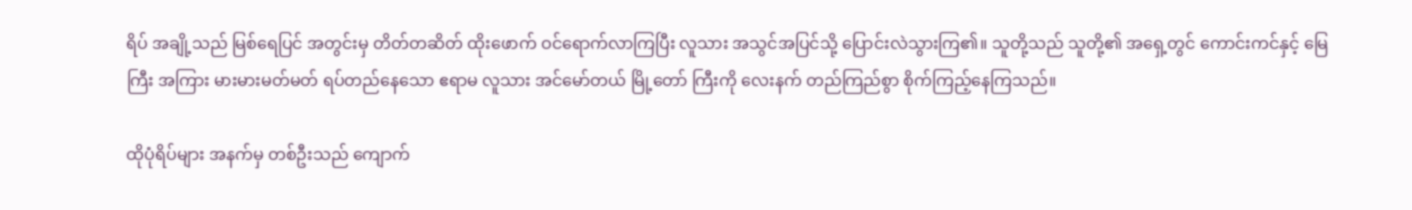ရိပ် အချို့သည် မြစ်ရေပြင် အတွင်းမှ တိတ်တဆိတ် ထိုးဖောက် ဝင်ရောက်လာကြပြီး လူသား အသွင်အပြင်သို့ ပြောင်းလဲသွားကြ၏။ သူတို့သည် သူတို့၏ အရှေ့တွင် ကောင်းကင်နှင့် မြေကြီး အကြား မားမားမတ်မတ် ရပ်တည်နေသော ဧရာမ လူသား အင်မော်တယ် မြို့တော် ကြီးကို လေးနက် တည်ကြည်စွာ စိုက်ကြည့်နေကြသည်။

ထိုပုံရိပ်များ အနက်မှ တစ်ဦးသည် ကျောက်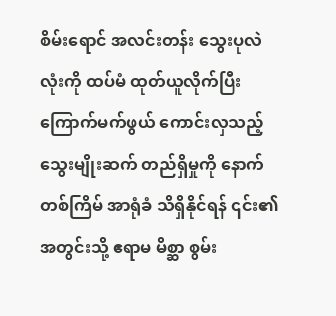စိမ်းရောင် အလင်းတန်း သွေးပုလဲလုံးကို ထပ်မံ ထုတ်ယူလိုက်ပြီး ကြောက်မက်ဖွယ် ကောင်းလှသည့် သွေးမျိုးဆက် တည်ရှိမှုကို နောက်တစ်ကြိမ် အာရုံခံ သိရှိနိုင်ရန် ၎င်း၏ အတွင်းသို့ ဧရာမ မိစ္ဆာ စွမ်း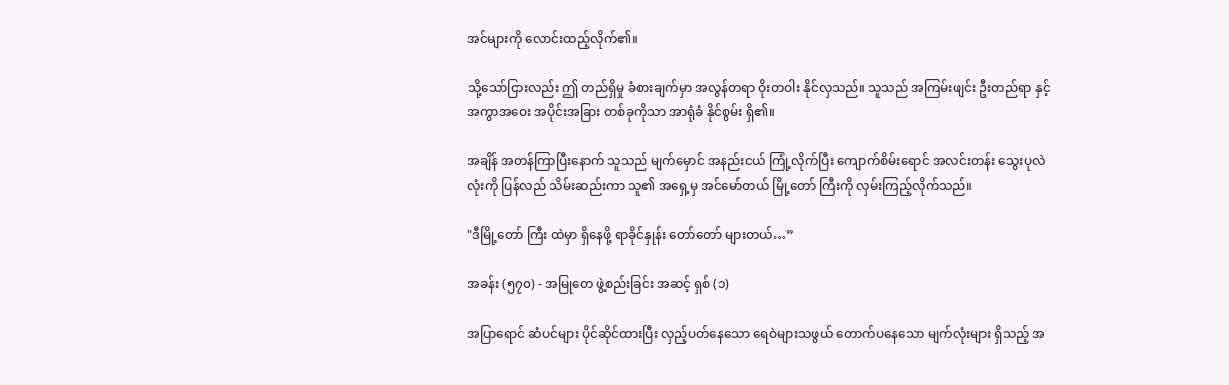အင်များကို လောင်းထည့်လိုက်၏။

သို့သော်ငြားလည်း ဤ တည်ရှိမှု ခံစားချက်မှာ အလွန်တရာ ဝိုးတဝါး နိုင်လှသည်။ သူသည် အကြမ်းဖျင်း ဦးတည်ရာ နှင့် အကွာအဝေး အပိုင်းအခြား တစ်ခုကိုသာ အာရုံခံ နိုင်စွမ်း ရှိ၏။

အချိန် အတန်ကြာပြီးနောက် သူသည် မျက်မှောင် အနည်းငယ် ကြုံ့လိုက်ပြီး ကျောက်စိမ်းရောင် အလင်းတန်း သွေးပုလဲလုံးကို ပြန်လည် သိမ်းဆည်းကာ သူ၏ အရှေ့မှ အင်မော်တယ် မြို့တော် ကြီးကို လှမ်းကြည့်လိုက်သည်။

"ဒီမြို့တော် ကြီး ထဲမှာ ရှိနေဖို့ ရာခိုင်နှုန်း တော်တော် များတယ်…”

အခန်း (၅၇၀) - အမြုတေ ဖွဲ့စည်းခြင်း အဆင့် ရှစ် (၁)

အပြာရောင် ဆံပင်များ ပိုင်ဆိုင်ထားပြီး လှည့်ပတ်နေသော ရေဝဲများသဖွယ် တောက်ပနေသော မျက်လုံးများ ရှိသည့် အ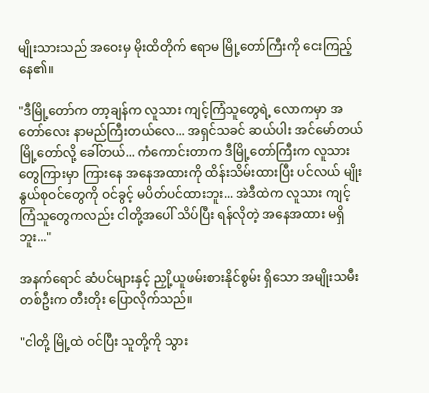မျိုးသားသည် အဝေးမှ မိုးထိတိုက် ဧရာမ မြို့တော်ကြီးကို ငေးကြည့်နေ၏။

"ဒီမြို့တော်က တာ့ချန်က လူသား ကျင့်ကြံသူတွေရဲ့ လောကမှာ အတော်လေး နာမည်ကြီးတယ်လေ... အရှင်သခင် ဆယ်ပါး အင်မော်တယ် မြို့တော်လို့ ခေါ်တယ်... ကံကောင်းတာက ဒီမြို့တော်ကြီးက လူသားတွေကြားမှာ ကြားနေ အနေအထားကို ထိန်းသိမ်းထားပြီး ပင်လယ် မျိုးနွယ်စုဝင်တွေကို ဝင်ခွင့် မပိတ်ပင်ထားဘူး... အဲဒီထဲက လူသား ကျင့်ကြံသူတွေကလည်း ငါတို့အပေါ် သိပ်ပြီး ရန်လိုတဲ့ အနေအထား မရှိဘူး..."

အနက်ရောင် ဆံပင်များနှင့် ညှို့ယူဖမ်းစားနိုင်စွမ်း ရှိသော အမျိုးသမီး တစ်ဦးက တီးတိုး ပြောလိုက်သည်။

"ငါတို့ မြို့ထဲ ဝင်ပြီး သူတို့ကို သွား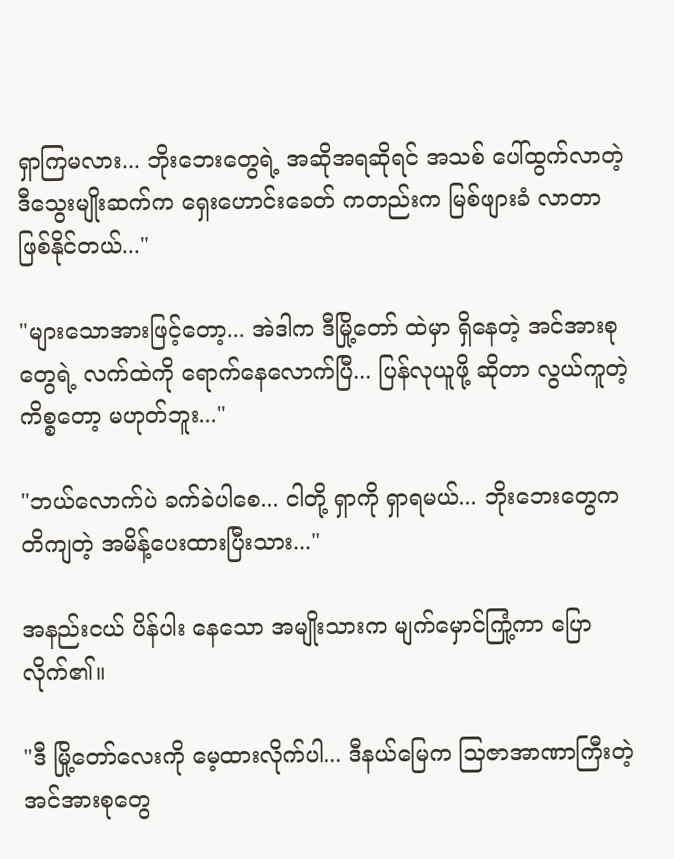ရှာကြမလား... ဘိုးဘေးတွေရဲ့ အဆိုအရဆိုရင် အသစ် ပေါ်ထွက်လာတဲ့ ဒီသွေးမျိုးဆက်က ရှေးဟောင်းခေတ် ကတည်းက မြစ်ဖျားခံ လာတာ ဖြစ်နိုင်တယ်..."

"များသောအားဖြင့်တော့... အဲဒါက ဒီမြို့တော် ထဲမှာ ရှိနေတဲ့ အင်အားစုတွေရဲ့ လက်ထဲကို ရောက်နေလောက်ပြီ... ပြန်လုယူဖို့ ဆိုတာ လွယ်ကူတဲ့ ကိစ္စတော့ မဟုတ်ဘူး..."

"ဘယ်လောက်ပဲ ခက်ခဲပါစေ... ငါတို့ ရှာကို ရှာရမယ်... ဘိုးဘေးတွေက တိကျတဲ့ အမိန့်ပေးထားပြီးသား..."

အနည်းငယ် ပိန်ပါး နေသော အမျိုးသားက မျက်မှောင်ကြုံ့ကာ ပြောလိုက်၏။

"ဒီ မြို့တော်လေးကို မေ့ထားလိုက်ပါ... ဒီနယ်မြေက သြဇာအာဏာကြီးတဲ့ အင်အားစုတွေ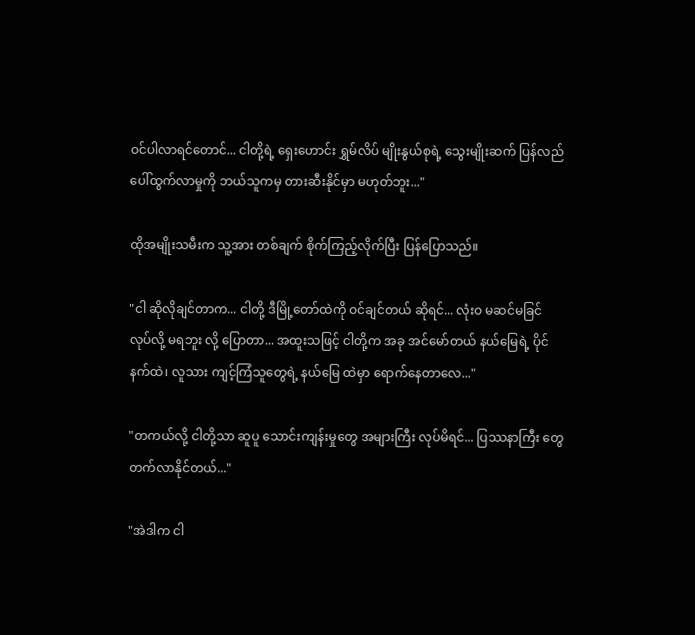ဝင်ပါလာရင်တောင်... ငါတို့ရဲ့ ရှေးဟောင်း ရွှမ်လိပ် မျိုးနွယ်စုရဲ့ သွေးမျိုးဆက် ပြန်လည် ပေါ်ထွက်လာမှုကို ဘယ်သူကမှ တားဆီးနိုင်မှာ မဟုတ်ဘူး..."

ထိုအမျိုးသမီးက သူ့အား တစ်ချက် စိုက်ကြည့်လိုက်ပြီး ပြန်ပြောသည်။

"ငါ ဆိုလိုချင်တာက... ငါတို့ ဒီမြို့တော်ထဲကို ဝင်ချင်တယ် ဆိုရင်... လုံးဝ မဆင်မခြင် လုပ်လို့ မရဘူး လို့ ပြောတာ... အထူးသဖြင့် ငါတို့က အခု အင်မော်တယ် နယ်မြေရဲ့ ပိုင်နက်ထဲ၊ လူသား ကျင့်ကြံသူတွေရဲ့ နယ်မြေ ထဲမှာ ရောက်နေတာလေ..."

"တကယ်လို့ ငါတို့သာ ဆူပူ သောင်းကျန်းမှုတွေ အများကြီး လုပ်မိရင်... ပြဿနာကြီး တွေ တက်လာနိုင်တယ်..."

"အဲဒါက ငါ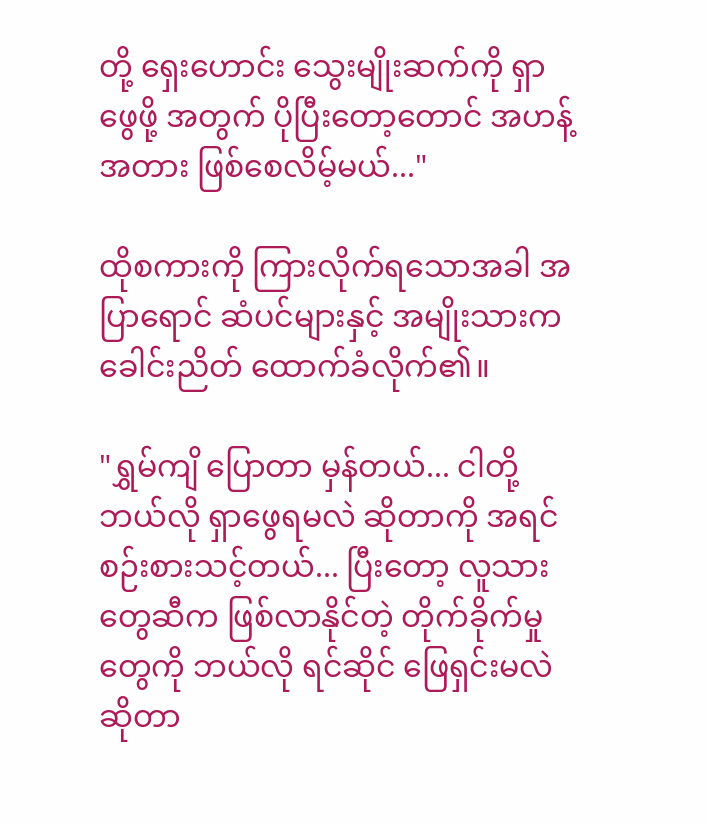တို့ ရှေးဟောင်း သွေးမျိုးဆက်ကို ရှာဖွေဖို့ အတွက် ပိုပြီးတော့တောင် အဟန့်အတား ဖြစ်စေလိမ့်မယ်..."

ထိုစကားကို ကြားလိုက်ရသောအခါ အပြာရောင် ဆံပင်များနှင့် အမျိုးသားက ခေါင်းညိတ် ထောက်ခံလိုက်၏။

"ရွှမ်ကျိ ပြောတာ မှန်တယ်... ငါတို့ ဘယ်လို ရှာဖွေရမလဲ ဆိုတာကို အရင် စဉ်းစားသင့်တယ်... ပြီးတော့ လူသားတွေဆီက ဖြစ်လာနိုင်တဲ့ တိုက်ခိုက်မှု တွေကို ဘယ်လို ရင်ဆိုင် ဖြေရှင်းမလဲ ဆိုတာ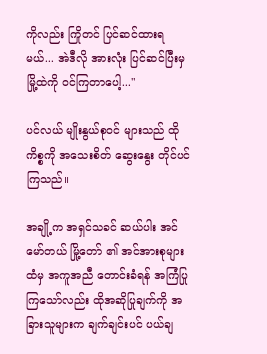ကိုလည်း ကြိုတင် ပြင်ဆင်ထားရမယ်... အဲဒီလို အားလုံး ပြင်ဆင်ပြီးမှ မြို့ထဲကို ဝင်ကြတာပေါ့..."

ပင်လယ် မျိုးနွယ်စုဝင် များသည် ထိုကိစ္စကို အသေးစိတ် ဆွေးနွေး တိုင်ပင်ကြသည်။

အချို့က အရှင်သခင် ဆယ်ပါး အင်မော်တယ် မြို့တော် ၏ အင်အားစုများ ထံမှ အကူအညီ တောင်းခံရန် အကြံပြုကြသော်လည်း ထိုအဆိုပြုချက်ကို အခြားသူများက ချက်ချင်းပင် ပယ်ချ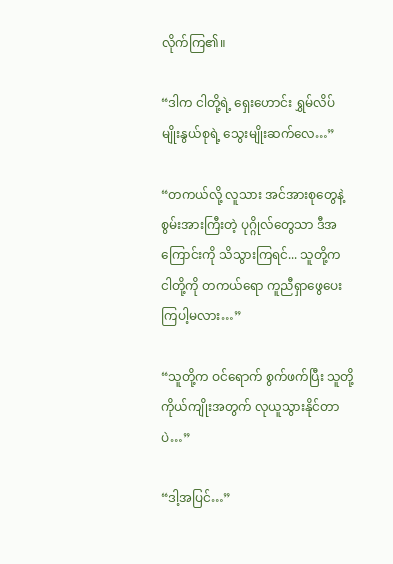လိုက်ကြ၏။

“ဒါက ငါတို့ရဲ့ ရှေးဟောင်း ရွှမ်လိပ် မျိုးနွယ်စုရဲ့ သွေးမျိုးဆက်လေ…”

“တကယ်လို့ လူသား အင်အားစုတွေနဲ့ စွမ်းအားကြီးတဲ့ ပုဂ္ဂိုလ်တွေသာ ဒီအကြောင်းကို သိသွားကြရင်... သူတို့က ငါတို့ကို တကယ်ရော ကူညီရှာဖွေပေးကြပါ့မလား…”

“သူတို့က ဝင်ရောက် စွက်ဖက်ပြီး သူတို့ ကိုယ်ကျိုးအတွက် လုယူသွားနိုင်တာပဲ…”

“ဒါ့အပြင်…”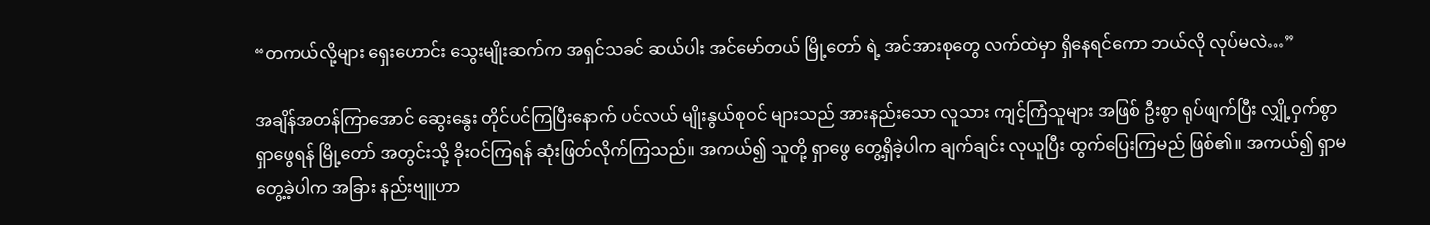“တကယ်လို့များ ရှေးဟောင်း သွေးမျိုးဆက်က အရှင်သခင် ဆယ်ပါး အင်မော်တယ် မြို့တော် ရဲ့ အင်အားစုတွေ လက်ထဲမှာ ရှိနေရင်ကော ဘယ်လို လုပ်မလဲ…”

အချိန်အတန်ကြာအောင် ဆွေးနွေး တိုင်ပင်ကြပြီးနောက် ပင်လယ် မျိုးနွယ်စုဝင် များသည် အားနည်းသော လူသား ကျင့်ကြံသူများ အဖြစ် ဦးစွာ ရုပ်ဖျက်ပြီး လျှို့ဝှက်စွာ ရှာဖွေရန် မြို့တော် အတွင်းသို့ ခိုးဝင်ကြရန် ဆုံးဖြတ်လိုက်ကြသည်။ အကယ်၍ သူတို့ ရှာဖွေ တွေ့ရှိခဲ့ပါက ချက်ချင်း လုယူပြီး ထွက်ပြေးကြမည် ဖြစ်၏။ အကယ်၍ ရှာမတွေ့ခဲ့ပါက အခြား နည်းဗျူဟာ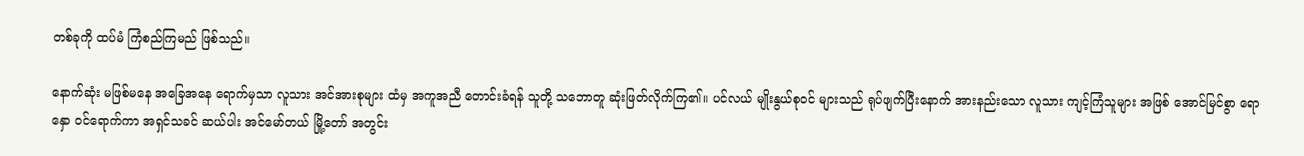တစ်ခုကို ထပ်မံ ကြံစည်ကြမည် ဖြစ်သည်။

နောက်ဆုံး မဖြစ်မနေ အခြေအနေ ရောက်မှသာ လူသား အင်အားစုများ ထံမှ အကူအညီ တောင်းခံရန် သူတို့ သဘောတူ ဆုံးဖြတ်လိုက်ကြ၏။ ပင်လယ် မျိုးနွယ်စုဝင် များသည် ရုပ်ဖျက်ပြီးနောက် အားနည်းသော လူသား ကျင့်ကြံသူများ အဖြစ် အောင်မြင်စွာ ရောနှော ဝင်ရောက်ကာ အရှင်သခင် ဆယ်ပါး အင်မော်တယ် မြို့တော် အတွင်း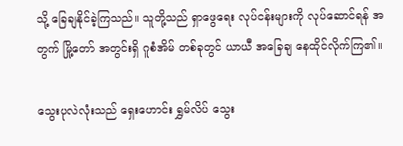သို့ ခြေချနိုင်ခဲ့ကြသည်။ သူတို့သည် ရှာဖွေရေး လုပ်ငန်းများကို လုပ်ဆောင်ရန် အတွက် မြို့တော် အတွင်းရှိ ဂူစံအိမ် တစ်ခုတွင် ယာယီ အခြေချ နေထိုင်လိုက်ကြ၏။

သွေးပုလဲလုံးသည် ရှေးဟောင်း ရွှမ်လိပ် သွေး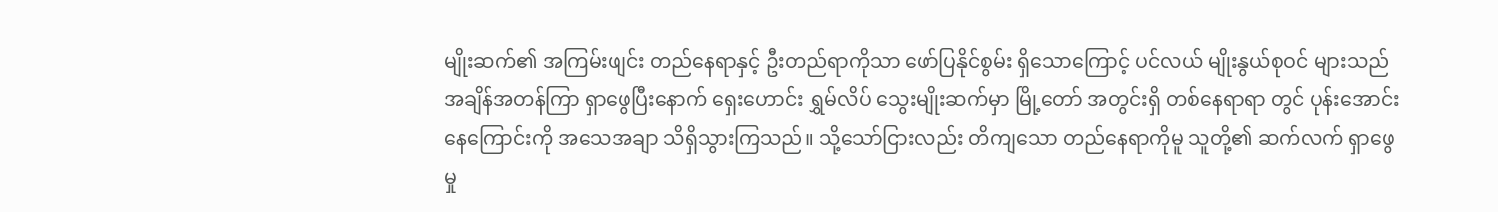မျိုးဆက်၏ အကြမ်းဖျင်း တည်နေရာနှင့် ဦးတည်ရာကိုသာ ဖော်ပြနိုင်စွမ်း ရှိသောကြောင့် ပင်လယ် မျိုးနွယ်စုဝင် များသည် အချိန်အတန်ကြာ ရှာဖွေပြီးနောက် ရှေးဟောင်း ရွှမ်လိပ် သွေးမျိုးဆက်မှာ မြို့တော် အတွင်းရှိ တစ်နေရာရာ တွင် ပုန်းအောင်း နေကြောင်းကို အသေအချာ သိရှိသွားကြသည်။ သို့သော်ငြားလည်း တိကျသော တည်နေရာကိုမူ သူတို့၏ ဆက်လက် ရှာဖွေမှု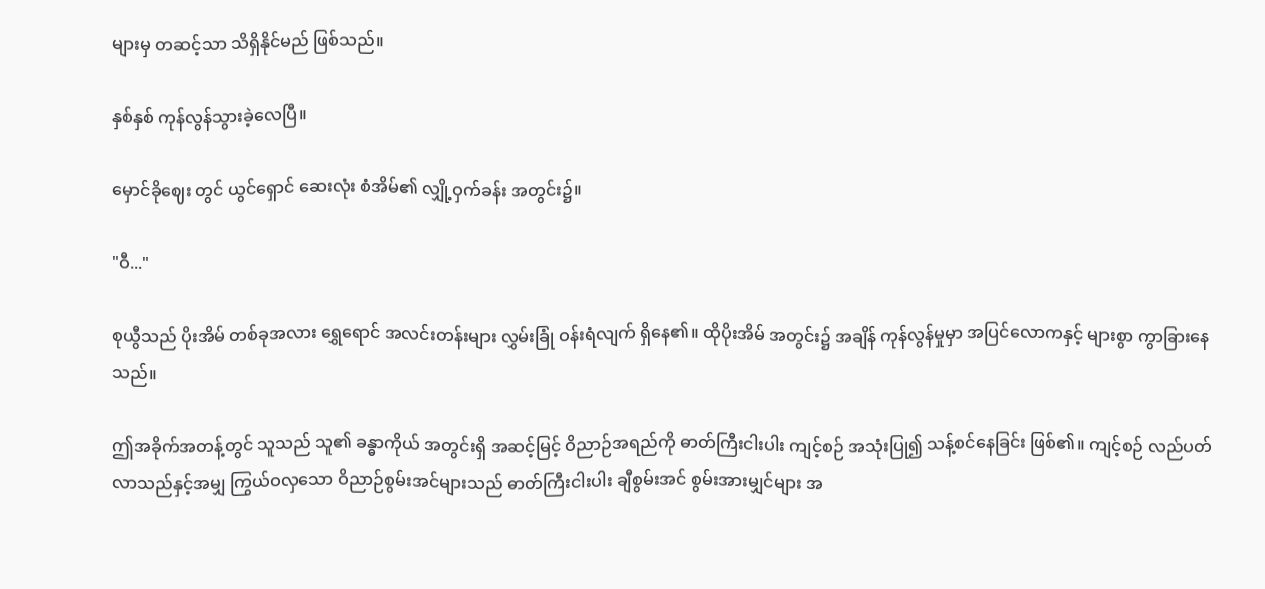များမှ တဆင့်သာ သိရှိနိုင်မည် ဖြစ်သည်။

နှစ်နှစ် ကုန်လွန်သွားခဲ့လေပြီ။

မှောင်ခိုဈေး တွင် ယွင်‌ရှောင် ဆေးလုံး စံအိမ်၏ လျှို့ဝှက်ခန်း အတွင်း၌။

"ဝီ..."

စုယွီသည် ပိုးအိမ် တစ်ခုအလား ရွှေရောင် အလင်းတန်းများ လွှမ်းခြုံ ဝန်းရံလျက် ရှိနေ၏။ ထိုပိုးအိမ် အတွင်း၌ အချိန် ကုန်လွန်မှုမှာ အပြင်လောကနှင့် များစွာ ကွာခြားနေသည်။

ဤအခိုက်အတန့်တွင် သူသည် သူ၏ ခန္ဓာကိုယ် အတွင်းရှိ အဆင့်မြင့် ဝိညာဉ်အရည်ကို ဓာတ်ကြီးငါးပါး ကျင့်စဉ် အသုံးပြု၍ သန့်စင်နေခြင်း ဖြစ်၏။ ကျင့်စဉ် လည်ပတ်လာသည်နှင့်အမျှ ကြွယ်ဝလှသော ဝိညာဉ်စွမ်းအင်များသည် ဓာတ်ကြီးငါးပါး ချီစွမ်းအင် စွမ်းအားမျှင်များ အ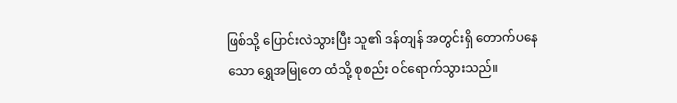ဖြစ်သို့ ပြောင်းလဲသွားပြီး သူ၏ ဒန်တျန် အတွင်းရှိ တောက်ပနေသော ရွှေအမြုတေ ထံသို့ စုစည်း ဝင်ရောက်သွားသည်။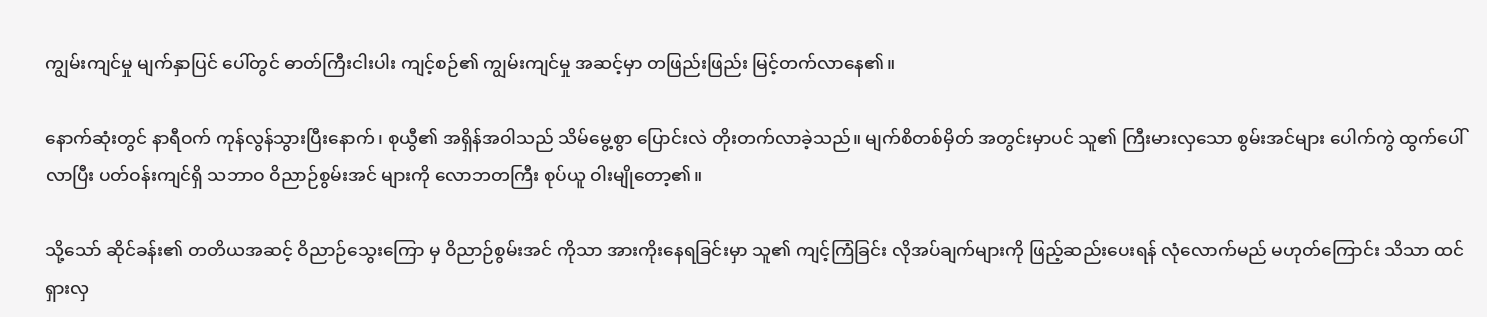ကျွမ်းကျင်မှု မျက်နှာပြင် ပေါ်တွင် ဓာတ်ကြီးငါးပါး ကျင့်စဉ်၏ ကျွမ်းကျင်မှု အဆင့်မှာ တဖြည်းဖြည်း မြင့်တက်လာနေ၏။

နောက်ဆုံးတွင် နာရီဝက် ကုန်လွန်သွားပြီးနောက်၊ စုယွီ၏ အရှိန်အဝါသည် သိမ်မွေ့စွာ ပြောင်းလဲ တိုးတက်လာခဲ့သည်။ မျက်စိတစ်မှိတ် အတွင်းမှာပင် သူ၏ ကြီးမားလှသော စွမ်းအင်များ ပေါက်ကွဲ ထွက်ပေါ်လာပြီး ပတ်ဝန်းကျင်ရှိ သဘာဝ ဝိညာဉ်စွမ်းအင် များကို လောဘတကြီး စုပ်ယူ ဝါးမျိုတော့၏။

သို့သော် ဆိုင်ခန်း၏ တတိယအဆင့် ဝိညာဉ်သွေးကြော မှ ဝိညာဉ်စွမ်းအင် ကိုသာ အားကိုးနေရခြင်းမှာ သူ၏ ကျင့်ကြံခြင်း လိုအပ်ချက်များကို ဖြည့်ဆည်းပေးရန် လုံလောက်မည် မဟုတ်ကြောင်း သိသာ ထင်ရှားလှ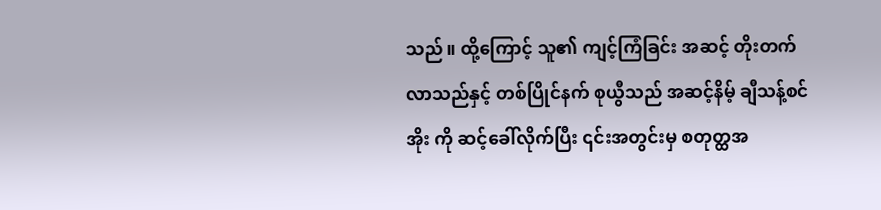သည်။ ထို့ကြောင့် သူ၏ ကျင့်ကြံခြင်း အဆင့် တိုးတက်လာသည်နှင့် တစ်ပြိုင်နက် စုယွီသည် အဆင့်နိမ့် ချီသန့်စင်အိုး ကို ဆင့်ခေါ်လိုက်ပြီး ၎င်းအတွင်းမှ စတုတ္ထအ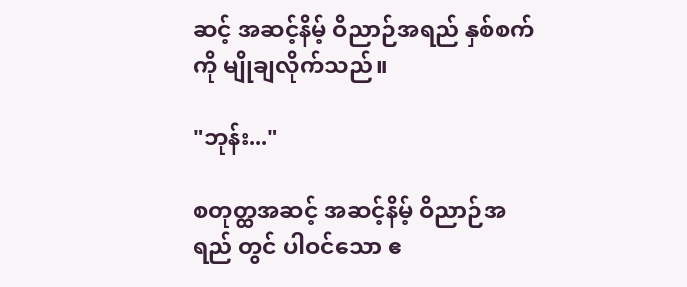ဆင့် အဆင့်နိမ့် ဝိညာဉ်အရည် နှစ်စက်ကို မျိုချလိုက်သည်။

"ဘုန်း..."

စတုတ္ထအဆင့် အဆင့်နိမ့် ဝိညာဉ်အရည် တွင် ပါဝင်သော ဧ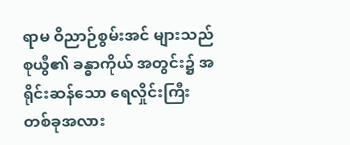ရာမ ဝိညာဉ်စွမ်းအင် များသည် စုယွီ၏ ခန္ဓာကိုယ် အတွင်း၌ အရိုင်းဆန်သော ရေလှိုင်းကြီး တစ်ခုအလား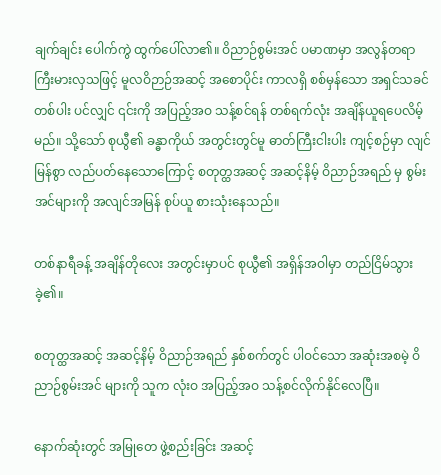ချက်ချင်း ပေါက်ကွဲ ထွက်ပေါ်လာ၏။ ဝိညာဉ်စွမ်းအင် ပမာဏမှာ အလွန်တရာ ကြီးမားလှသဖြင့် မူလဝိဉာဉ်အဆင့် အစောပိုင်း ကာလရှိ စစ်မှန်သော အရှင်သခင် တစ်ပါး ပင်လျှင် ၎င်းကို အပြည့်အဝ သန့်စင်ရန် တစ်ရက်လုံး အချိန်ယူရပေလိမ့်မည်။ သို့သော် စုယွီ၏ ခန္ဓာကိုယ် အတွင်းတွင်မူ ဓာတ်ကြီးငါးပါး ကျင့်စဉ်မှာ လျင်မြန်စွာ လည်ပတ်နေသောကြောင့် စတုတ္ထအဆင့် အဆင့်နိမ့် ဝိညာဉ်အရည် မှ စွမ်းအင်များကို အလျင်အမြန် စုပ်ယူ စားသုံးနေသည်။

တစ်နာရီခန့် အချိန်တိုလေး အတွင်းမှာပင် စုယွီ၏ အရှိန်အဝါမှာ တည်ငြိမ်သွားခဲ့၏။

စတုတ္ထအဆင့် အဆင့်နိမ့် ဝိညာဉ်အရည် နှစ်စက်တွင် ပါဝင်သော အဆုံးအစမဲ့ ဝိညာဉ်စွမ်းအင် များကို သူက လုံးဝ အပြည့်အဝ သန့်စင်လိုက်နိုင်လေပြီ။

နောက်ဆုံးတွင် အမြုတေ ဖွဲ့စည်းခြင်း အဆင့်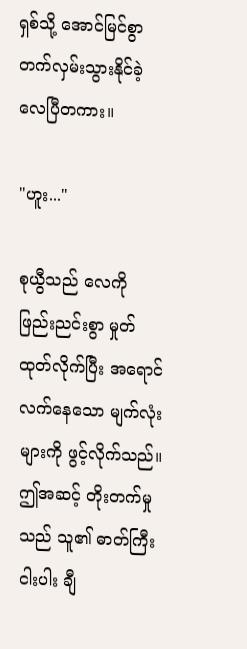ရှစ်သို့ အောင်မြင်စွာ တက်လှမ်းသွားနိုင်ခဲ့လေပြီတကား။

"ဟူး..."

စုယွီသည် လေကို ဖြည်းညင်းစွာ မှုတ်ထုတ်လိုက်ပြီး အရောင်လက်နေသော မျက်လုံးများကို ဖွင့်လိုက်သည်။ ဤအဆင့် တိုးတက်မှုသည် သူ၏ ဓာတ်ကြီးငါးပါး ချီ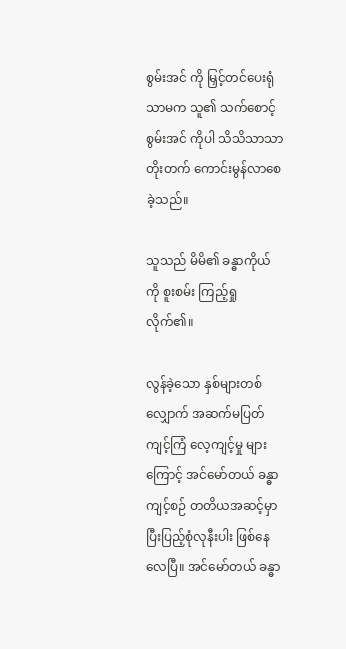စွမ်းအင် ကို မြှင့်တင်ပေးရုံသာမက သူ၏ သက်စောင့်စွမ်းအင် ကိုပါ သိသိသာသာ တိုးတက် ကောင်းမွန်လာစေခဲ့သည်။

သူသည် မိမိ၏ ခန္ဓာကိုယ်ကို စူးစမ်း ကြည့်ရှုလိုက်၏။

လွန်ခဲ့သော နှစ်များတစ်လျှောက် အဆက်မပြတ် ကျင့်ကြံ လေ့ကျင့်မှု များကြောင့် အင်မော်တယ် ခန္ဓာ ကျင့်စဉ် တတိယအဆင့်မှာ ပြီးပြည့်စုံလုနီးပါး ဖြစ်နေလေပြီ။ အင်မော်တယ် ခန္ဓာ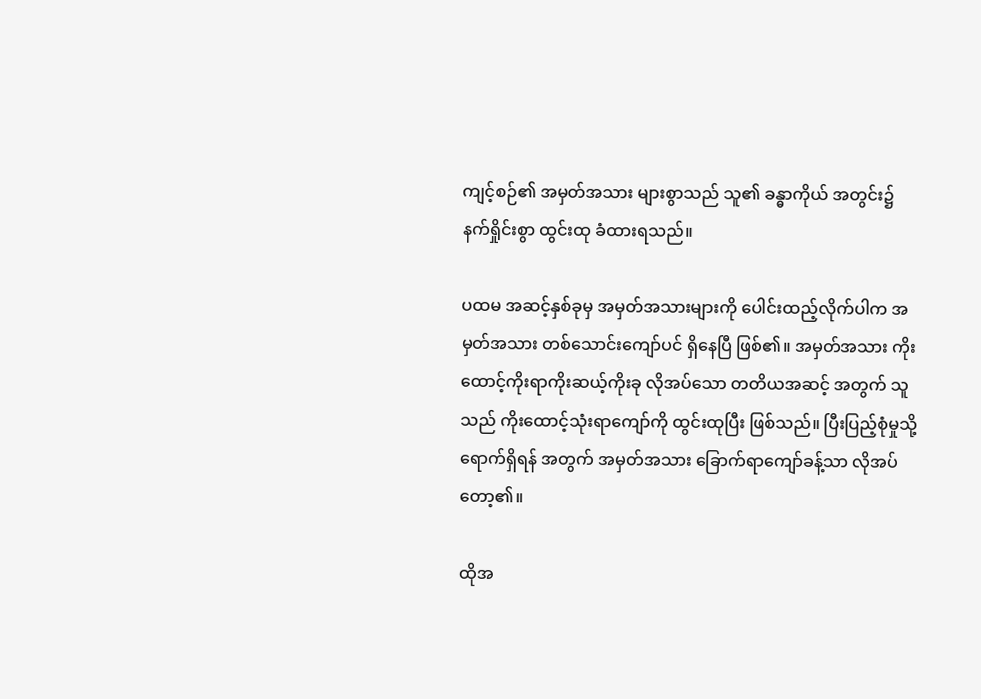ကျင့်စဉ်၏ အမှတ်အသား များစွာသည် သူ၏ ခန္ဓာကိုယ် အတွင်း၌ နက်ရှိုင်းစွာ ထွင်းထု ခံထားရသည်။

ပထမ အဆင့်နှစ်ခုမှ အမှတ်အသားများကို ပေါင်းထည့်လိုက်ပါက အမှတ်အသား တစ်သောင်းကျော်ပင် ရှိနေပြီ ဖြစ်၏။ အမှတ်အသား ကိုးထောင့်ကိုးရာကိုးဆယ့်ကိုးခု လိုအပ်သော တတိယအဆင့် အတွက် သူသည် ကိုးထောင့်သုံးရာကျော်ကို ထွင်းထုပြီး ဖြစ်သည်။ ပြီးပြည့်စုံမှုသို့ ရောက်ရှိရန် အတွက် အမှတ်အသား ခြောက်ရာကျော်ခန့်သာ လိုအပ်တော့၏။

ထိုအ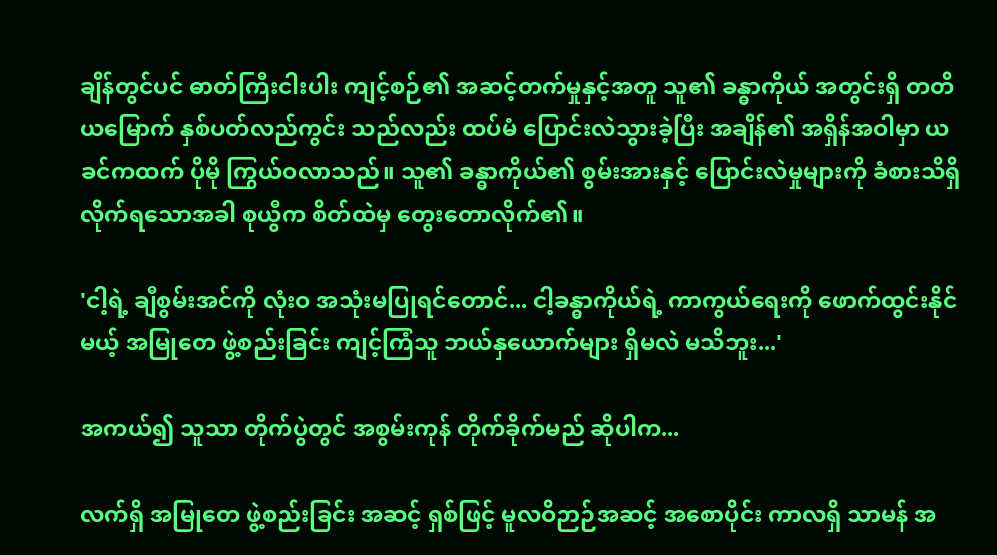ချိန်တွင်ပင် ဓာတ်ကြီးငါးပါး ကျင့်စဉ်၏ အဆင့်တက်မှုနှင့်အတူ သူ၏ ခန္ဓာကိုယ် အတွင်းရှိ တတိယမြောက် နှစ်ပတ်လည်ကွင်း သည်လည်း ထပ်မံ ပြောင်းလဲသွားခဲ့ပြီး အချိန်၏ အရှိန်အဝါမှာ ယခင်ကထက် ပိုမို ကြွယ်ဝလာသည်။ သူ၏ ခန္ဓာကိုယ်၏ စွမ်းအားနှင့် ပြောင်းလဲမှုများကို ခံစားသိရှိလိုက်ရသောအခါ စုယွီက စိတ်ထဲမှ တွေးတောလိုက်၏။

'ငါ့ရဲ့ ချီစွမ်းအင်ကို လုံးဝ အသုံးမပြုရင်တောင်... ငါ့ခန္ဓာကိုယ်ရဲ့ ကာကွယ်ရေးကို ဖောက်ထွင်းနိုင်မယ့် အမြုတေ ဖွဲ့စည်းခြင်း ကျင့်ကြံသူ ဘယ်နှယောက်များ ရှိမလဲ မသိဘူး...'

အကယ်၍ သူသာ တိုက်ပွဲတွင် အစွမ်းကုန် တိုက်ခိုက်မည် ဆိုပါက...

လက်ရှိ အမြုတေ ဖွဲ့စည်းခြင်း အဆင့် ရှစ်ဖြင့် မူလဝိဉာဉ်အဆင့် အစောပိုင်း ကာလရှိ သာမန် အ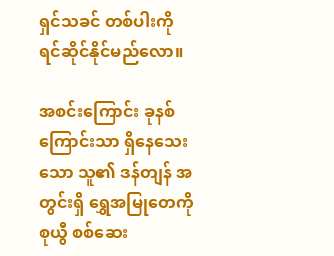ရှင်သခင် တစ်ပါးကို ရင်ဆိုင်နိုင်မည်လော။

အစင်းကြောင်း ခုနစ်ကြောင်းသာ ရှိနေသေးသော သူ၏ ဒန်တျန် အတွင်းရှိ ရွှေအမြုတေကို စုယွီ စစ်ဆေး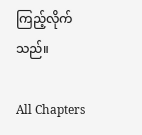ကြည့်လိုက်သည်။

All Chapters